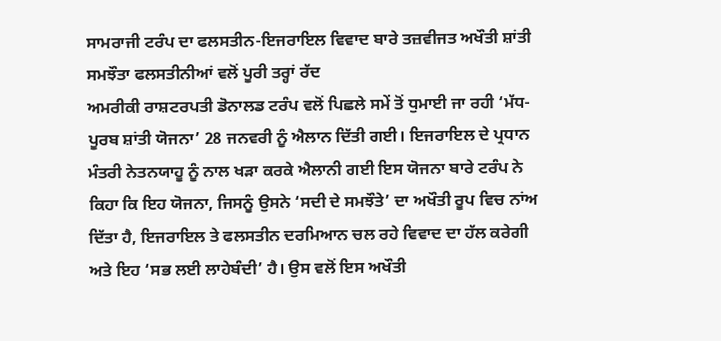ਸਾਮਰਾਜੀ ਟਰੰਪ ਦਾ ਫਲਸਤੀਨ-ਇਜਰਾਇਲ ਵਿਵਾਦ ਬਾਰੇ ਤਜ਼ਵੀਜਤ ਅਖੌਤੀ ਸ਼ਾਂਤੀ ਸਮਝੌਤਾ ਫਲਸਤੀਨੀਆਂ ਵਲੋਂ ਪੂਰੀ ਤਰ੍ਹਾਂ ਰੱਦ
ਅਮਰੀਕੀ ਰਾਸ਼ਟਰਪਤੀ ਡੋਨਾਲਡ ਟਰੰਪ ਵਲੋਂ ਪਿਛਲੇ ਸਮੇਂ ਤੋਂ ਧੁਮਾਈ ਜਾ ਰਹੀ ‘ਮੱਧ-ਪੂਰਬ ਸ਼ਾਂਤੀ ਯੋਜਨਾ’ 28 ਜਨਵਰੀ ਨੂੰ ਐਲਾਨ ਦਿੱਤੀ ਗਈ। ਇਜਰਾਇਲ ਦੇ ਪ੍ਰਧਾਨ ਮੰਤਰੀ ਨੇਤਨਯਾਹੂ ਨੂੰ ਨਾਲ ਖੜਾ ਕਰਕੇ ਐਲਾਨੀ ਗਈ ਇਸ ਯੋਜਨਾ ਬਾਰੇ ਟਰੰਪ ਨੇ ਕਿਹਾ ਕਿ ਇਹ ਯੋਜਨਾ, ਜਿਸਨੂੰ ਉਸਨੇ ‘ਸਦੀ ਦੇ ਸਮਝੌਤੇ’ ਦਾ ਅਖੌਤੀ ਰੂਪ ਵਿਚ ਨਾਂਅ ਦਿੱਤਾ ਹੈ, ਇਜਰਾਇਲ ਤੇ ਫਲਸਤੀਨ ਦਰਮਿਆਨ ਚਲ ਰਹੇ ਵਿਵਾਦ ਦਾ ਹੱਲ ਕਰੇਗੀ ਅਤੇ ਇਹ ‘ਸਭ ਲਈ ਲਾਹੇਬੰਦੀ’ ਹੈ। ਉਸ ਵਲੋਂ ਇਸ ਅਖੌਤੀ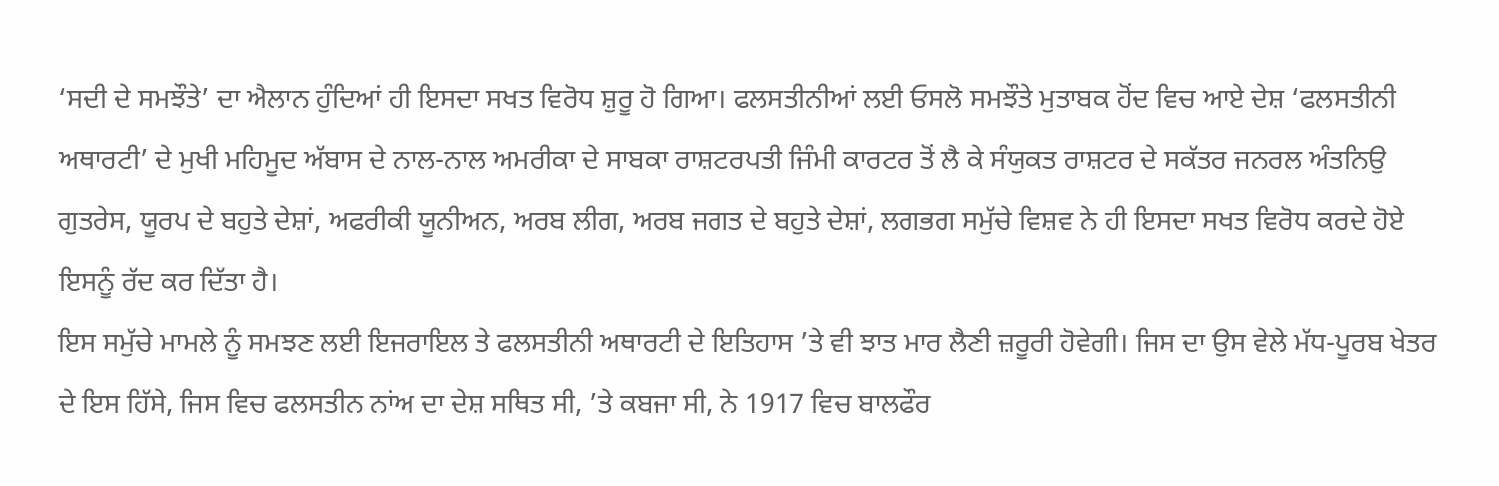‘ਸਦੀ ਦੇ ਸਮਝੌਤੇ’ ਦਾ ਐਲਾਨ ਹੁੰਦਿਆਂ ਹੀ ਇਸਦਾ ਸਖਤ ਵਿਰੋਧ ਸ਼ੁਰੂ ਹੋ ਗਿਆ। ਫਲਸਤੀਨੀਆਂ ਲਈ ਓਸਲੋ ਸਮਝੌਤੇ ਮੁਤਾਬਕ ਹੋਂਦ ਵਿਚ ਆਏ ਦੇਸ਼ ‘ਫਲਸਤੀਨੀ ਅਥਾਰਟੀ’ ਦੇ ਮੁਖੀ ਮਹਿਮੂਦ ਅੱਬਾਸ ਦੇ ਨਾਲ-ਨਾਲ ਅਮਰੀਕਾ ਦੇ ਸਾਬਕਾ ਰਾਸ਼ਟਰਪਤੀ ਜਿੰਮੀ ਕਾਰਟਰ ਤੋਂ ਲੈ ਕੇ ਸੰਯੁਕਤ ਰਾਸ਼ਟਰ ਦੇ ਸਕੱਤਰ ਜਨਰਲ ਅੰਤਨਿਉ ਗੁਤਰੇਸ, ਯੂਰਪ ਦੇ ਬਹੁਤੇ ਦੇਸ਼ਾਂ, ਅਫਰੀਕੀ ਯੂਨੀਅਨ, ਅਰਬ ਲੀਗ, ਅਰਬ ਜਗਤ ਦੇ ਬਹੁਤੇ ਦੇਸ਼ਾਂ, ਲਗਭਗ ਸਮੁੱਚੇ ਵਿਸ਼ਵ ਨੇ ਹੀ ਇਸਦਾ ਸਖਤ ਵਿਰੋਧ ਕਰਦੇ ਹੋਏ ਇਸਨੂੰ ਰੱਦ ਕਰ ਦਿੱਤਾ ਹੈ।
ਇਸ ਸਮੁੱਚੇ ਮਾਮਲੇ ਨੂੰ ਸਮਝਣ ਲਈ ਇਜਰਾਇਲ ਤੇ ਫਲਸਤੀਨੀ ਅਥਾਰਟੀ ਦੇ ਇਤਿਹਾਸ ’ਤੇ ਵੀ ਝਾਤ ਮਾਰ ਲੈਣੀ ਜ਼ਰੂਰੀ ਹੋਵੇਗੀ। ਜਿਸ ਦਾ ਉਸ ਵੇਲੇ ਮੱਧ-ਪੂਰਬ ਖੇਤਰ ਦੇ ਇਸ ਹਿੱਸੇ, ਜਿਸ ਵਿਚ ਫਲਸਤੀਨ ਨਾਂਅ ਦਾ ਦੇਸ਼ ਸਥਿਤ ਸੀ, ’ਤੇ ਕਬਜਾ ਸੀ, ਨੇ 1917 ਵਿਚ ਬਾਲਫੌਰ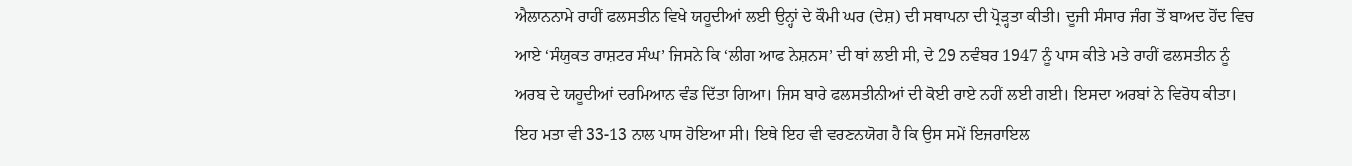ਐਲਾਨਨਾਮੇ ਰਾਹੀਂ ਫਲਸਤੀਨ ਵਿਖੇ ਯਹੂਦੀਆਂ ਲਈ ਉਨ੍ਹਾਂ ਦੇ ਕੌਮੀ ਘਰ (ਦੇਸ਼) ਦੀ ਸਥਾਪਨਾ ਦੀ ਪ੍ਰੋੜ੍ਹਤਾ ਕੀਤੀ। ਦੂਜੀ ਸੰਸਾਰ ਜੰਗ ਤੋਂ ਬਾਅਦ ਹੋਂਦ ਵਿਚ ਆਏ ‘ਸੰਯੁਕਤ ਰਾਸ਼ਟਰ ਸੰਘ’ ਜਿਸਨੇ ਕਿ ‘ਲੀਗ ਆਫ ਨੇਸ਼ਨਸ’ ਦੀ ਥਾਂ ਲਈ ਸੀ, ਦੇ 29 ਨਵੰਬਰ 1947 ਨੂੰ ਪਾਸ ਕੀਤੇ ਮਤੇ ਰਾਹੀਂ ਫਲਸਤੀਨ ਨੂੰ ਅਰਬ ਦੇ ਯਹੂਦੀਆਂ ਦਰਮਿਆਨ ਵੰਡ ਦਿੱਤਾ ਗਿਆ। ਜਿਸ ਬਾਰੇ ਫਲਸਤੀਨੀਆਂ ਦੀ ਕੋਈ ਰਾਏ ਨਹੀਂ ਲਈ ਗਈ। ਇਸਦਾ ਅਰਬਾਂ ਨੇ ਵਿਰੋਧ ਕੀਤਾ। ਇਹ ਮਤਾ ਵੀ 33-13 ਨਾਲ ਪਾਸ ਹੋਇਆ ਸੀ। ਇਥੇ ਇਹ ਵੀ ਵਰਣਨਯੋਗ ਹੈ ਕਿ ਉਸ ਸਮੇਂ ਇਜਰਾਇਲ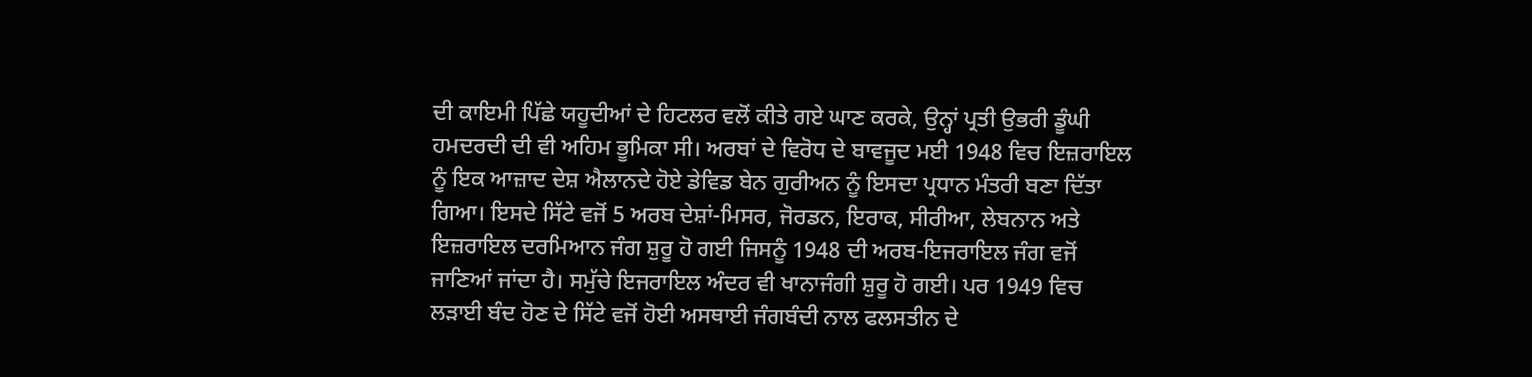ਦੀ ਕਾਇਮੀ ਪਿੱਛੇ ਯਹੂਦੀਆਂ ਦੇ ਹਿਟਲਰ ਵਲੋਂ ਕੀਤੇ ਗਏ ਘਾਣ ਕਰਕੇ, ਉਨ੍ਹਾਂ ਪ੍ਰਤੀ ਉਭਰੀ ਡੂੰਘੀ ਹਮਦਰਦੀ ਦੀ ਵੀ ਅਹਿਮ ਭੂਮਿਕਾ ਸੀ। ਅਰਬਾਂ ਦੇ ਵਿਰੋਧ ਦੇ ਬਾਵਜੂਦ ਮਈ 1948 ਵਿਚ ਇਜ਼ਰਾਇਲ ਨੂੰ ਇਕ ਆਜ਼ਾਦ ਦੇਸ਼ ਐਲਾਨਦੇ ਹੋਏ ਡੇਵਿਡ ਬੇਨ ਗੁਰੀਅਨ ਨੂੰ ਇਸਦਾ ਪ੍ਰਧਾਨ ਮੰਤਰੀ ਬਣਾ ਦਿੱਤਾ ਗਿਆ। ਇਸਦੇ ਸਿੱਟੇ ਵਜੋਂ 5 ਅਰਬ ਦੇਸ਼ਾਂ-ਮਿਸਰ, ਜੋਰਡਨ, ਇਰਾਕ, ਸੀਰੀਆ, ਲੇਬਨਾਨ ਅਤੇ ਇਜ਼ਰਾਇਲ ਦਰਮਿਆਨ ਜੰਗ ਸ਼ੁਰੂ ਹੋ ਗਈ ਜਿਸਨੂੰ 1948 ਦੀ ਅਰਬ-ਇਜਰਾਇਲ ਜੰਗ ਵਜੋਂ ਜਾਣਿਆਂ ਜਾਂਦਾ ਹੈ। ਸਮੁੱਚੇ ਇਜਰਾਇਲ ਅੰਦਰ ਵੀ ਖਾਨਾਜੰਗੀ ਸ਼ੁਰੂ ਹੋ ਗਈ। ਪਰ 1949 ਵਿਚ ਲੜਾਈ ਬੰਦ ਹੋਣ ਦੇ ਸਿੱਟੇ ਵਜੋਂ ਹੋਈ ਅਸਥਾਈ ਜੰਗਬੰਦੀ ਨਾਲ ਫਲਸਤੀਨ ਦੇ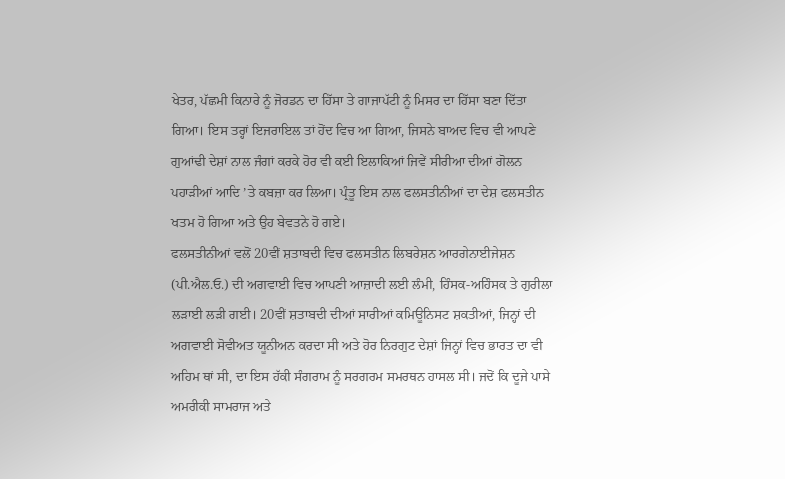ਖੇਤਰ, ਪੱਛਮੀ ਕਿਨਾਰੇ ਨੂੰ ਜੋਰਡਨ ਦਾ ਹਿੱਸਾ ਤੇ ਗਾਜਾਪੱਟੀ ਨੂੰ ਮਿਸਰ ਦਾ ਹਿੱਸਾ ਬਣਾ ਦਿੱਤਾ ਗਿਆ। ਇਸ ਤਰ੍ਹਾਂ ਇਜਰਾਇਲ ਤਾਂ ਹੋਂਦ ਵਿਚ ਆ ਗਿਆ, ਜਿਸਨੇ ਬਾਅਦ ਵਿਚ ਵੀ ਆਪਣੇ ਗੁਆਂਢੀ ਦੇਸ਼ਾਂ ਨਾਲ ਜੰਗਾਂ ਕਰਕੇ ਹੋਰ ਵੀ ਕਈ ਇਲਾਕਿਆਂ ਜਿਵੇਂ ਸੀਰੀਆ ਦੀਆਂ ਗੋਲਨ ਪਹਾੜੀਆਂ ਆਦਿ ’ਤੇ ਕਬਜ਼ਾ ਕਰ ਲਿਆ। ਪ੍ਰੰਤੂ ਇਸ ਨਾਲ ਫਲਸਤੀਨੀਆਂ ਦਾ ਦੇਸ਼ ਫਲਸਤੀਨ ਖਤਮ ਹੋ ਗਿਆ ਅਤੇ ਉਹ ਬੇਵਤਨੇ ਹੋ ਗਏ।
ਫਲਸਤੀਨੀਆਂ ਵਲੋਂ 20ਵੀਂ ਸ਼ਤਾਬਦੀ ਵਿਚ ਫਲਸਤੀਨ ਲਿਬਰੇਸ਼ਨ ਆਰਗੇਨਾਈਜੇਸ਼ਨ (ਪੀ.ਐਲ.ਓ.) ਦੀ ਅਗਵਾਈ ਵਿਚ ਆਪਣੀ ਆਜ਼ਾਦੀ ਲਈ ਲੰਮੀ, ਹਿੰਸਕ-ਅਹਿੰਸਕ ਤੇ ਗੁਰੀਲਾ ਲੜਾਈ ਲੜੀ ਗਈ। 20ਵੀਂ ਸ਼ਤਾਬਦੀ ਦੀਆਂ ਸਾਰੀਆਂ ਕਮਿਊਨਿਸਟ ਸ਼ਕਤੀਆਂ, ਜਿਨ੍ਹਾਂ ਦੀ ਅਗਵਾਈ ਸੋਵੀਅਤ ਯੂਨੀਅਨ ਕਰਦਾ ਸੀ ਅਤੇ ਹੋਰ ਨਿਰਗੁਟ ਦੇਸ਼ਾਂ ਜਿਨ੍ਹਾਂ ਵਿਚ ਭਾਰਤ ਦਾ ਵੀ ਅਹਿਮ ਥਾਂ ਸੀ, ਦਾ ਇਸ ਹੱਕੀ ਸੰਗਰਾਮ ਨੂੰ ਸਰਗਰਮ ਸਮਰਥਨ ਹਾਸਲ ਸੀ। ਜਦੋਂ ਕਿ ਦੂਜੇ ਪਾਸੇ ਅਮਰੀਕੀ ਸਾਮਰਾਜ ਅਤੇ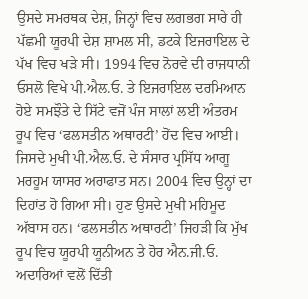ਉਸਦੇ ਸਮਰਥਕ ਦੇਸ਼, ਜਿਨ੍ਹਾਂ ਵਿਚ ਲਗਭਗ ਸਾਰੇ ਹੀ ਪੱਛਮੀ ਯੂਰਪੀ ਦੇਸ਼ ਸ਼ਾਮਲ ਸੀ, ਡਟਕੇ ਇਜਰਾਇਲ ਦੇ ਪੱਖ ਵਿਚ ਖੜੇ ਸੀ। 1994 ਵਿਚ ਨੋਰਵੇ ਦੀ ਰਾਜਧਾਨੀ ਓਸਲੋ ਵਿਖੇ ਪੀ.ਐਲ.ਓ. ਤੇ ਇਜਰਾਇਲ ਦਰਮਿਆਨ ਹੋਏ ਸਮਝੌਤੇ ਦੇ ਸਿੱਟੇ ਵਜੋਂ ਪੰਜ ਸਾਲਾਂ ਲਈ ਅੰਤਰਮ ਰੂਪ ਵਿਚ ‘ਫਲਸਤੀਨ ਅਥਾਰਟੀ’ ਹੋਂਦ ਵਿਚ ਆਈ। ਜਿਸਦੇ ਮੁਖੀ ਪੀ.ਐਲ.ਓ. ਦੇ ਸੰਸਾਰ ਪ੍ਰਸਿੱਧ ਆਗੂ ਮਰਹੂਮ ਯਾਸਰ ਅਰਾਫਾਤ ਸਨ। 2004 ਵਿਚ ਉਨ੍ਹਾਂ ਦਾ ਦਿਹਾਂਤ ਹੋ ਗਿਆ ਸੀ। ਹੁਣ ਉਸਦੇ ਮੁਖੀ ਮਹਿਮੂਦ ਅੱਬਾਸ ਹਨ। ‘ਫਲਸਤੀਨ ਅਥਾਰਟੀ’ ਜਿਹੜੀ ਕਿ ਮੁੱਖ ਰੂਪ ਵਿਚ ਯੂਰਪੀ ਯੂਨੀਅਨ ਤੇ ਹੋਰ ਐਨ.ਜੀ.ਓ. ਅਦਾਰਿਆਂ ਵਲੋਂ ਦਿੱਤੀ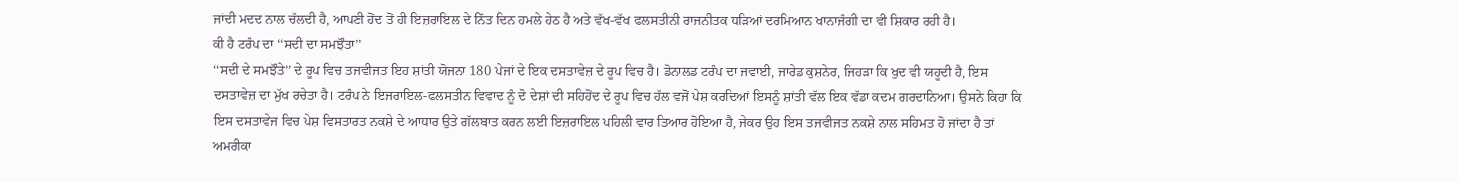ਜਾਂਦੀ ਮਦਦ ਨਾਲ ਚੱਲਦੀ ਹੈ, ਆਪਣੀ ਹੋਂਦ ਤੋਂ ਹੀ ਇਜ਼ਰਾਇਲ ਦੇ ਨਿੱਤ ਦਿਨ ਹਮਲੇ ਹੇਠ ਹੈ ਅਤੇ ਵੱਖ-ਵੱਖ ਫਲਸਤੀਨੀ ਰਾਜਨੀਤਕ ਧੜਿਆਂ ਦਰਮਿਆਨ ਖਾਨਾਜੰਗੀ ਦਾ ਵੀ ਸ਼ਿਕਾਰ ਰਹੀ ਹੈ।
ਕੀ ਹੈ ਟਰੰਪ ਦਾ ‘‘ਸਦੀ ਦਾ ਸਮਝੌਤਾ’’
‘‘ਸਦੀ ਦੇ ਸਮਝੌਤੇ’’ ਦੇ ਰੂਪ ਵਿਚ ਤਜਵੀਜਤ ਇਹ ਸ਼ਾਂਤੀ ਯੋਜਨਾ 180 ਪੇਜਾਂ ਦੇ ਇਕ ਦਸਤਾਵੇਜ਼ ਦੇ ਰੂਪ ਵਿਚ ਹੈ। ਡੋਨਾਲਡ ਟਰੰਪ ਦਾ ਜਵਾਈ, ਜਾਰੇਡ ਕੁਸ਼ਨੇਰ, ਜਿਹੜਾ ਕਿ ਖੁਦ ਵੀ ਯਹੂਦੀ ਹੈ, ਇਸ ਦਸਤਾਵੇਜ਼ ਦਾ ਮੁੱਖ ਰਚੇਤਾ ਹੈ। ਟਰੰਪ ਨੇ ਇਜਰਾਇਲ-ਫਲਸਤੀਨ ਵਿਵਾਦ ਨੂੰ ਦੋ ਦੇਸ਼ਾਂ ਦੀ ਸਹਿਹੋਂਦ ਦੇ ਰੂਪ ਵਿਚ ਹੱਲ ਵਜੋਂ ਪੇਸ਼ ਕਰਦਿਆਂ ਇਸਨੂੰ ਸ਼ਾਂਤੀ ਵੱਲ ਇਕ ਵੱਡਾ ਕਦਮ ਗਰਦਾਨਿਆ। ਉਸਨੇ ਕਿਹਾ ਕਿ ਇਸ ਦਸਤਾਵੇਜ ਵਿਚ ਪੇਸ਼ ਵਿਸਤਾਰਤ ਨਕਸ਼ੇ ਦੇ ਆਧਾਰ ਉਤੇ ਗੱਲਬਾਤ ਕਰਨ ਲਈ ਇਜ਼ਰਾਇਲ ਪਹਿਲੀ ਵਾਰ ਤਿਆਰ ਹੋਇਆ ਹੈ, ਜੇਕਰ ਉਹ ਇਸ ਤਜਵੀਜਤ ਨਕਸ਼ੇ ਨਾਲ ਸਹਿਮਤ ਹੋ ਜਾਂਦਾ ਹੈ ਤਾਂ ਅਮਰੀਕਾ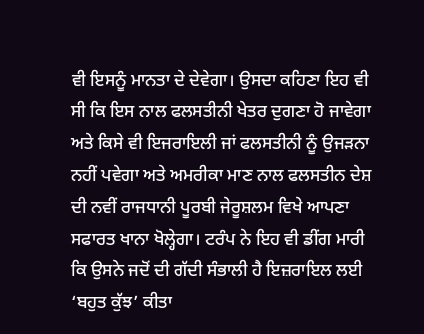ਵੀ ਇਸਨੂੰ ਮਾਨਤਾ ਦੇ ਦੇਵੇਗਾ। ਉਸਦਾ ਕਹਿਣਾ ਇਹ ਵੀ ਸੀ ਕਿ ਇਸ ਨਾਲ ਫਲਸਤੀਨੀ ਖੇਤਰ ਦੁਗਣਾ ਹੋ ਜਾਵੇਗਾ ਅਤੇ ਕਿਸੇ ਵੀ ਇਜਰਾਇਲੀ ਜਾਂ ਫਲਸਤੀਨੀ ਨੂੰ ਉਜੜਨਾ ਨਹੀਂ ਪਵੇਗਾ ਅਤੇ ਅਮਰੀਕਾ ਮਾਣ ਨਾਲ ਫਲਸਤੀਨ ਦੇਸ਼ ਦੀ ਨਵੀਂ ਰਾਜਧਾਨੀ ਪੂਰਬੀ ਜੇਰੂਸ਼ਲਮ ਵਿਖੇ ਆਪਣਾ ਸਫਾਰਤ ਖਾਨਾ ਖੋਲ੍ਹੇਗਾ। ਟਰੰਪ ਨੇ ਇਹ ਵੀ ਡੀਂਗ ਮਾਰੀ ਕਿ ਉਸਨੇ ਜਦੋਂ ਦੀ ਗੱਦੀ ਸੰਭਾਲੀ ਹੈ ਇਜ਼ਰਾਇਲ ਲਈ ‘ਬਹੁਤ ਕੁੱਝ’ ਕੀਤਾ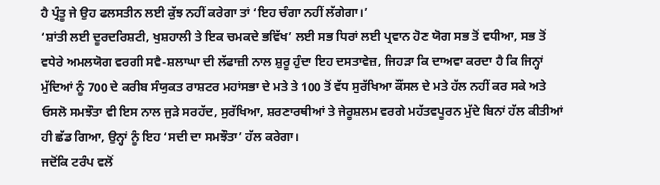ਹੈ ਪ੍ਰੰਤੂ ਜੇ ਉਹ ਫਲਸਤੀਨ ਲਈ ਕੁੱਝ ਨਹੀਂ ਕਰੇਗਾ ਤਾਂ ‘ਇਹ ਚੰਗਾ ਨਹੀਂ ਲੱਗੇਗਾ।’
‘ਸ਼ਾਂਤੀ ਲਈ ਦੂਰਦਰਿਸ਼ਟੀ, ਖੁਸ਼ਹਾਲੀ ਤੇ ਇਕ ਚਮਕਦੇ ਭਵਿੱਖ’ ਲਈ ਸਭ ਧਿਰਾਂ ਲਈ ਪ੍ਰਵਾਨ ਹੋਣ ਯੋਗ ਸਭ ਤੋਂ ਵਧੀਆ, ਸਭ ਤੋਂ ਵਧੇਰੇ ਅਮਲਯੋਗ ਵਰਗੀ ਸਵੈ-ਸ਼ਲਾਘਾ ਦੀ ਲੱਫਾਜ਼ੀ ਨਾਲ ਸ਼ੁਰੂ ਹੁੰਦਾ ਇਹ ਦਸਤਾਵੇਜ਼, ਜਿਹੜਾ ਕਿ ਦਾਅਵਾ ਕਰਦਾ ਹੈ ਕਿ ਜਿਨ੍ਹਾਂ ਮੁੱਦਿਆਂ ਨੂੰ 700 ਦੇ ਕਰੀਬ ਸੰਯੁਕਤ ਰਾਸ਼ਟਰ ਮਹਾਂਸਭਾ ਦੇ ਮਤੇ ਤੇ 100 ਤੋਂ ਵੱਧ ਸੁਰੱਖਿਆ ਕੌਂਸਲ ਦੇ ਮਤੇ ਹੱਲ ਨਹੀਂ ਕਰ ਸਕੇ ਅਤੇ ਓਸਲੋ ਸਮਝੌਤਾ ਵੀ ਇਸ ਨਾਲ ਜੁੜੇ ਸਰਹੱਦ, ਸੁਰੱਖਿਆ, ਸ਼ਰਣਾਰਥੀਆਂ ਤੇ ਜੇਰੂਸ਼ਲਮ ਵਰਗੇ ਮਹੱਤਵਪੂਰਨ ਮੁੱਦੇ ਬਿਨਾਂ ਹੱਲ ਕੀਤੀਆਂ ਹੀ ਛੱਡ ਗਿਆ, ਉਨ੍ਹਾਂ ਨੂੰ ਇਹ ‘ਸਦੀ ਦਾ ਸਮਝੌਤਾ’ ਹੱਲ ਕਰੇਗਾ।
ਜਦੋਂਕਿ ਟਰੰਪ ਵਲੋਂ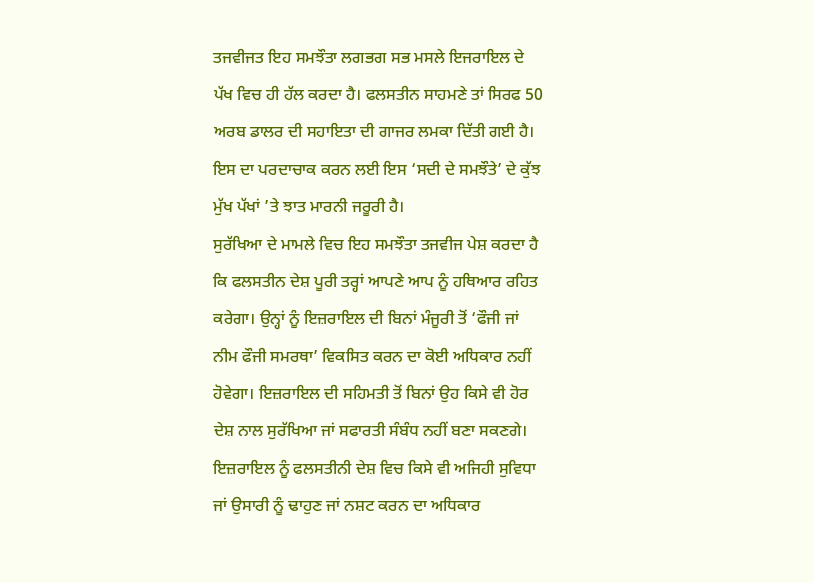ਤਜਵੀਜਤ ਇਹ ਸਮਝੌਤਾ ਲਗਭਗ ਸਭ ਮਸਲੇ ਇਜਰਾਇਲ ਦੇ ਪੱਖ ਵਿਚ ਹੀ ਹੱਲ ਕਰਦਾ ਹੈ। ਫਲਸਤੀਨ ਸਾਹਮਣੇ ਤਾਂ ਸਿਰਫ 50 ਅਰਬ ਡਾਲਰ ਦੀ ਸਹਾਇਤਾ ਦੀ ਗਾਜਰ ਲਮਕਾ ਦਿੱਤੀ ਗਈ ਹੈ। ਇਸ ਦਾ ਪਰਦਾਚਾਕ ਕਰਨ ਲਈ ਇਸ ‘ਸਦੀ ਦੇ ਸਮਝੌਤੇ’ ਦੇ ਕੁੱਝ ਮੁੱਖ ਪੱਖਾਂ ’ਤੇ ਝਾਤ ਮਾਰਨੀ ਜਰੂਰੀ ਹੈ।
ਸੁਰੱਖਿਆ ਦੇ ਮਾਮਲੇ ਵਿਚ ਇਹ ਸਮਝੌਤਾ ਤਜਵੀਜ ਪੇਸ਼ ਕਰਦਾ ਹੈ ਕਿ ਫਲਸਤੀਨ ਦੇਸ਼ ਪੂਰੀ ਤਰ੍ਹਾਂ ਆਪਣੇ ਆਪ ਨੂੰ ਹਥਿਆਰ ਰਹਿਤ ਕਰੇਗਾ। ਉਨ੍ਹਾਂ ਨੂੰ ਇਜ਼ਰਾਇਲ ਦੀ ਬਿਨਾਂ ਮੰਜੂਰੀ ਤੋਂ ‘ਫੌਜੀ ਜਾਂ ਨੀਮ ਫੌਜੀ ਸਮਰਥਾ’ ਵਿਕਸਿਤ ਕਰਨ ਦਾ ਕੋਈ ਅਧਿਕਾਰ ਨਹੀਂ ਹੋਵੇਗਾ। ਇਜ਼ਰਾਇਲ ਦੀ ਸਹਿਮਤੀ ਤੋਂ ਬਿਨਾਂ ਉਹ ਕਿਸੇ ਵੀ ਹੋਰ ਦੇਸ਼ ਨਾਲ ਸੁਰੱਖਿਆ ਜਾਂ ਸਫਾਰਤੀ ਸੰਬੰਧ ਨਹੀਂ ਬਣਾ ਸਕਣਗੇ। ਇਜ਼ਰਾਇਲ ਨੂੰ ਫਲਸਤੀਨੀ ਦੇਸ਼ ਵਿਚ ਕਿਸੇ ਵੀ ਅਜਿਹੀ ਸੁਵਿਧਾ ਜਾਂ ਉਸਾਰੀ ਨੂੰ ਢਾਹੁਣ ਜਾਂ ਨਸ਼ਟ ਕਰਨ ਦਾ ਅਧਿਕਾਰ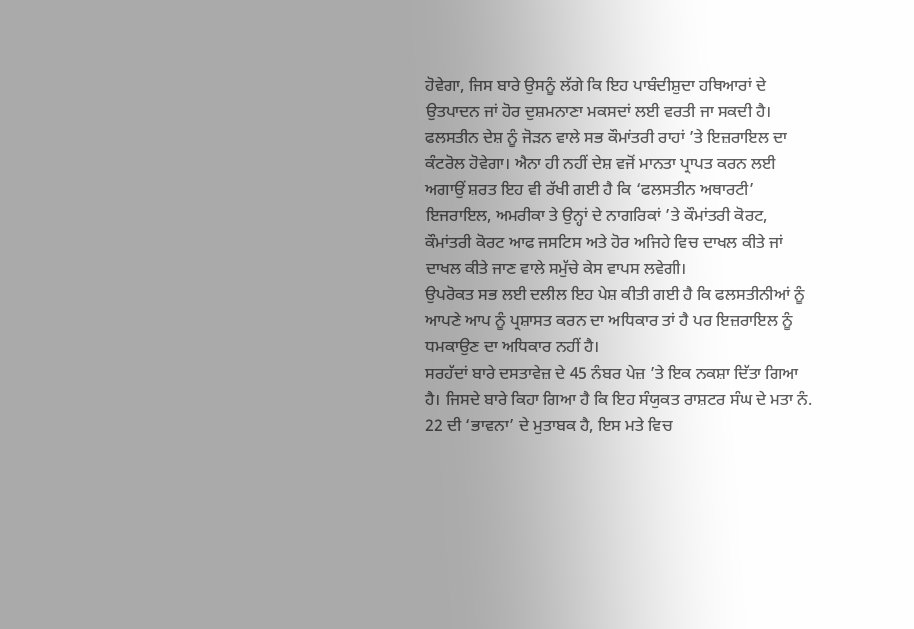ਹੋਵੇਗਾ, ਜਿਸ ਬਾਰੇ ਉਸਨੂੰ ਲੱਗੇ ਕਿ ਇਹ ਪਾਬੰਦੀਸ਼ੁਦਾ ਹਥਿਆਰਾਂ ਦੇ ਉਤਪਾਦਨ ਜਾਂ ਹੋਰ ਦੁਸ਼ਮਨਾਣਾ ਮਕਸਦਾਂ ਲਈ ਵਰਤੀ ਜਾ ਸਕਦੀ ਹੈ। ਫਲਸਤੀਨ ਦੇਸ਼ ਨੂੰ ਜੋੜਨ ਵਾਲੇ ਸਭ ਕੌਮਾਂਤਰੀ ਰਾਹਾਂ ’ਤੇ ਇਜ਼ਰਾਇਲ ਦਾ ਕੰਟਰੋਲ ਹੋਵੇਗਾ। ਐਨਾ ਹੀ ਨਹੀਂ ਦੇਸ਼ ਵਜੋਂ ਮਾਨਤਾ ਪ੍ਰਾਪਤ ਕਰਨ ਲਈ ਅਗਾਉਂ ਸ਼ਰਤ ਇਹ ਵੀ ਰੱਖੀ ਗਈ ਹੈ ਕਿ ‘ਫਲਸਤੀਨ ਅਥਾਰਟੀ’ ਇਜਰਾਇਲ, ਅਮਰੀਕਾ ਤੇ ਉਨ੍ਹਾਂ ਦੇ ਨਾਗਰਿਕਾਂ ’ਤੇ ਕੌਮਾਂਤਰੀ ਕੋਰਟ, ਕੌਮਾਂਤਰੀ ਕੋਰਟ ਆਫ ਜਸਟਿਸ ਅਤੇ ਹੋਰ ਅਜਿਹੇ ਵਿਚ ਦਾਖਲ ਕੀਤੇ ਜਾਂ ਦਾਖਲ ਕੀਤੇ ਜਾਣ ਵਾਲੇ ਸਮੁੱਚੇ ਕੇਸ ਵਾਪਸ ਲਵੇਗੀ।
ਉਪਰੋਕਤ ਸਭ ਲਈ ਦਲੀਲ ਇਹ ਪੇਸ਼ ਕੀਤੀ ਗਈ ਹੈ ਕਿ ਫਲਸਤੀਨੀਆਂ ਨੂੰ ਆਪਣੇ ਆਪ ਨੂੰ ਪ੍ਰਸ਼ਾਸਤ ਕਰਨ ਦਾ ਅਧਿਕਾਰ ਤਾਂ ਹੈ ਪਰ ਇਜ਼ਰਾਇਲ ਨੂੰ ਧਮਕਾਉਣ ਦਾ ਅਧਿਕਾਰ ਨਹੀਂ ਹੈ।
ਸਰਹੱਦਾਂ ਬਾਰੇ ਦਸਤਾਵੇਜ਼ ਦੇ 45 ਨੰਬਰ ਪੇਜ਼ ’ਤੇ ਇਕ ਨਕਸ਼ਾ ਦਿੱਤਾ ਗਿਆ ਹੈ। ਜਿਸਦੇ ਬਾਰੇ ਕਿਹਾ ਗਿਆ ਹੈ ਕਿ ਇਹ ਸੰਯੁਕਤ ਰਾਸ਼ਟਰ ਸੰਘ ਦੇ ਮਤਾ ਨੰ. 22 ਦੀ ‘ਭਾਵਨਾ’ ਦੇ ਮੁਤਾਬਕ ਹੈ, ਇਸ ਮਤੇ ਵਿਚ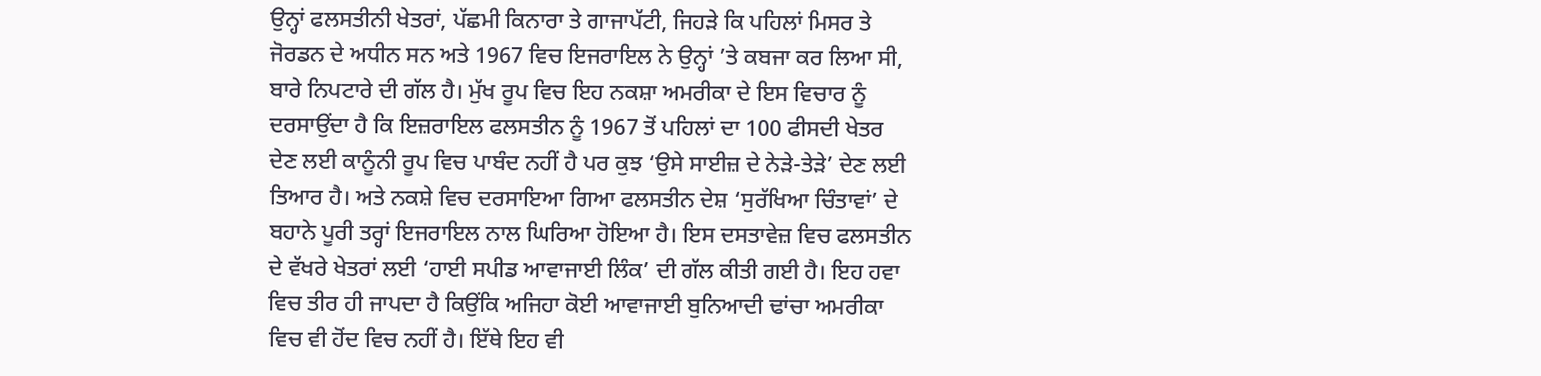ਉਨ੍ਹਾਂ ਫਲਸਤੀਨੀ ਖੇਤਰਾਂ, ਪੱਛਮੀ ਕਿਨਾਰਾ ਤੇ ਗਾਜਾਪੱਟੀ, ਜਿਹੜੇ ਕਿ ਪਹਿਲਾਂ ਮਿਸਰ ਤੇ ਜੋਰਡਨ ਦੇ ਅਧੀਨ ਸਨ ਅਤੇ 1967 ਵਿਚ ਇਜਰਾਇਲ ਨੇ ਉਨ੍ਹਾਂ ’ਤੇ ਕਬਜਾ ਕਰ ਲਿਆ ਸੀ, ਬਾਰੇ ਨਿਪਟਾਰੇ ਦੀ ਗੱਲ ਹੈ। ਮੁੱਖ ਰੂਪ ਵਿਚ ਇਹ ਨਕਸ਼ਾ ਅਮਰੀਕਾ ਦੇ ਇਸ ਵਿਚਾਰ ਨੂੰ ਦਰਸਾਉਂਦਾ ਹੈ ਕਿ ਇਜ਼ਰਾਇਲ ਫਲਸਤੀਨ ਨੂੰ 1967 ਤੋਂ ਪਹਿਲਾਂ ਦਾ 100 ਫੀਸਦੀ ਖੇਤਰ ਦੇਣ ਲਈ ਕਾਨੂੰਨੀ ਰੂਪ ਵਿਚ ਪਾਬੰਦ ਨਹੀਂ ਹੈ ਪਰ ਕੁਝ ‘ਉਸੇ ਸਾਈਜ਼ ਦੇ ਨੇੜੇ-ਤੇੜੇ’ ਦੇਣ ਲਈ ਤਿਆਰ ਹੈ। ਅਤੇ ਨਕਸ਼ੇ ਵਿਚ ਦਰਸਾਇਆ ਗਿਆ ਫਲਸਤੀਨ ਦੇਸ਼ ‘ਸੁਰੱਖਿਆ ਚਿੰਤਾਵਾਂ’ ਦੇ ਬਹਾਨੇ ਪੂਰੀ ਤਰ੍ਹਾਂ ਇਜਰਾਇਲ ਨਾਲ ਘਿਰਿਆ ਹੋਇਆ ਹੈ। ਇਸ ਦਸਤਾਵੇਜ਼ ਵਿਚ ਫਲਸਤੀਨ ਦੇ ਵੱਖਰੇ ਖੇਤਰਾਂ ਲਈ ‘ਹਾਈ ਸਪੀਡ ਆਵਾਜਾਈ ਲਿੰਕ’ ਦੀ ਗੱਲ ਕੀਤੀ ਗਈ ਹੈ। ਇਹ ਹਵਾ ਵਿਚ ਤੀਰ ਹੀ ਜਾਪਦਾ ਹੈ ਕਿਉਂਕਿ ਅਜਿਹਾ ਕੋਈ ਆਵਾਜਾਈ ਬੁਨਿਆਦੀ ਢਾਂਚਾ ਅਮਰੀਕਾ ਵਿਚ ਵੀ ਹੋਂਦ ਵਿਚ ਨਹੀਂ ਹੈ। ਇੱਥੇ ਇਹ ਵੀ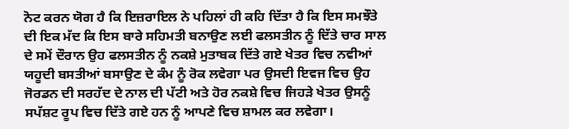ਨੋਟ ਕਰਨ ਯੋਗ ਹੈ ਕਿ ਇਜ਼ਰਾਇਲ ਨੇ ਪਹਿਲਾਂ ਹੀ ਕਹਿ ਦਿੱਤਾ ਹੈ ਕਿ ਇਸ ਸਮਝੌਤੇ ਦੀ ਇਕ ਮੱਦ ਕਿ ਇਸ ਬਾਰੇ ਸਹਿਮਤੀ ਬਨਾਉਣ ਲਈ ਫਲਸਤੀਨ ਨੂੰ ਦਿੱਤੇ ਚਾਰ ਸਾਲ ਦੇ ਸਮੇਂ ਦੌਰਾਨ ਉਹ ਫਲਸਤੀਨ ਨੂੰ ਨਕਸ਼ੇ ਮੁਤਾਬਕ ਦਿੱਤੇ ਗਏ ਖੇਤਰ ਵਿਚ ਨਵੀਆਂ ਯਹੂਦੀ ਬਸਤੀਆਂ ਬਸਾਉਣ ਦੇ ਕੰਮ ਨੂੰ ਰੋਕ ਲਵੇਗਾ ਪਰ ਉਸਦੀ ਇਵਜ ਵਿਚ ਉਹ ਜੋਰਡਨ ਦੀ ਸਰਹੱਦ ਦੇ ਨਾਲ ਦੀ ਪੱਟੀ ਅਤੇ ਹੋਰ ਨਕਸ਼ੇ ਵਿਚ ਜਿਹੜੇ ਖੇਤਰ ਉਸਨੂੰ ਸਪੱਸ਼ਟ ਰੂਪ ਵਿਚ ਦਿੱਤੇ ਗਏ ਹਨ ਨੂੰ ਆਪਣੇ ਵਿਚ ਸ਼ਾਮਲ ਕਰ ਲਵੇਗਾ।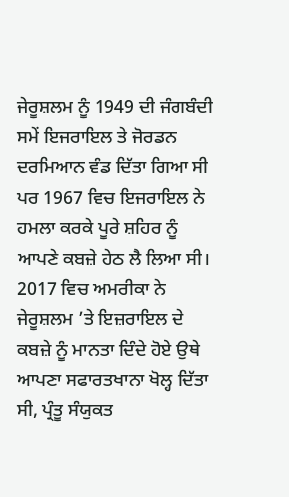ਜੇਰੂਸ਼ਲਮ ਨੂੰ 1949 ਦੀ ਜੰਗਬੰਦੀ ਸਮੇਂ ਇਜਰਾਇਲ ਤੇ ਜੋਰਡਨ ਦਰਮਿਆਨ ਵੰਡ ਦਿੱਤਾ ਗਿਆ ਸੀ ਪਰ 1967 ਵਿਚ ਇਜਰਾਇਲ ਨੇ ਹਮਲਾ ਕਰਕੇ ਪੂਰੇ ਸ਼ਹਿਰ ਨੂੰ ਆਪਣੇ ਕਬਜ਼ੇ ਹੇਠ ਲੈ ਲਿਆ ਸੀ। 2017 ਵਿਚ ਅਮਰੀਕਾ ਨੇ ਜੇਰੂਸ਼ਲਮ ’ਤੇ ਇਜ਼ਰਾਇਲ ਦੇ ਕਬਜ਼ੇ ਨੂੰ ਮਾਨਤਾ ਦਿੰਦੇ ਹੋਏ ਉਥੇ ਆਪਣਾ ਸਫਾਰਤਖਾਨਾ ਖੋਲ੍ਹ ਦਿੱਤਾ ਸੀ, ਪ੍ਰੰਤੂ ਸੰਯੁਕਤ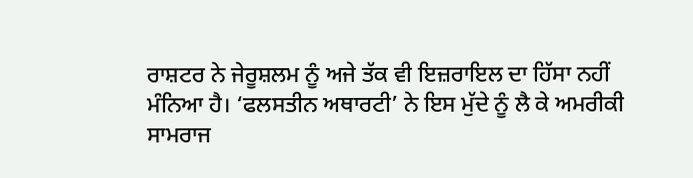ਰਾਸ਼ਟਰ ਨੇ ਜੇਰੂਸ਼ਲਮ ਨੂੰ ਅਜੇ ਤੱਕ ਵੀ ਇਜ਼ਰਾਇਲ ਦਾ ਹਿੱਸਾ ਨਹੀਂ ਮੰਨਿਆ ਹੈ। ‘ਫਲਸਤੀਨ ਅਥਾਰਟੀ’ ਨੇ ਇਸ ਮੁੱਦੇ ਨੂੰ ਲੈ ਕੇ ਅਮਰੀਕੀ ਸਾਮਰਾਜ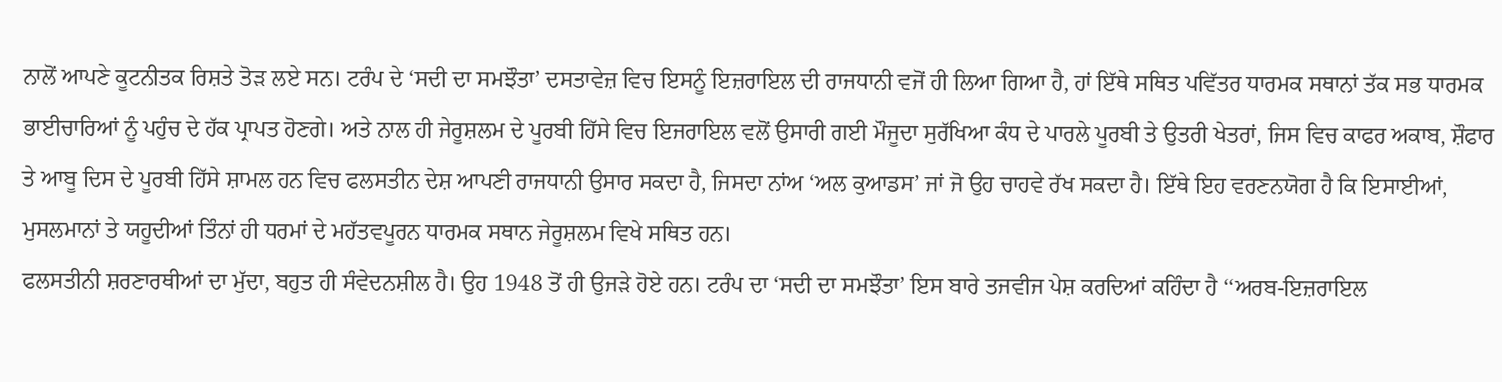ਨਾਲੋਂ ਆਪਣੇ ਕੂਟਨੀਤਕ ਰਿਸ਼ਤੇ ਤੋੜ ਲਏ ਸਨ। ਟਰੰਪ ਦੇ ‘ਸਦੀ ਦਾ ਸਮਝੌਤਾ’ ਦਸਤਾਵੇਜ਼ ਵਿਚ ਇਸਨੂੰ ਇਜ਼ਰਾਇਲ ਦੀ ਰਾਜਧਾਨੀ ਵਜੋਂ ਹੀ ਲਿਆ ਗਿਆ ਹੈ, ਹਾਂ ਇੱਥੇ ਸਥਿਤ ਪਵਿੱਤਰ ਧਾਰਮਕ ਸਥਾਨਾਂ ਤੱਕ ਸਭ ਧਾਰਮਕ ਭਾਈਚਾਰਿਆਂ ਨੂੰ ਪਹੁੰਚ ਦੇ ਹੱਕ ਪ੍ਰਾਪਤ ਹੋਣਗੇ। ਅਤੇ ਨਾਲ ਹੀ ਜੇਰੂਸ਼ਲਮ ਦੇ ਪੂਰਬੀ ਹਿੱਸੇ ਵਿਚ ਇਜਰਾਇਲ ਵਲੋਂ ਉਸਾਰੀ ਗਈ ਮੌਜੂਦਾ ਸੁਰੱਖਿਆ ਕੰਧ ਦੇ ਪਾਰਲੇ ਪੂਰਬੀ ਤੇ ਉਤਰੀ ਖੇਤਰਾਂ, ਜਿਸ ਵਿਚ ਕਾਫਰ ਅਕਾਬ, ਸ਼ੌਫਾਰ ਤੇ ਆਬੂ ਦਿਸ ਦੇ ਪੂਰਬੀ ਹਿੱਸੇ ਸ਼ਾਮਲ ਹਨ ਵਿਚ ਫਲਸਤੀਨ ਦੇਸ਼ ਆਪਣੀ ਰਾਜਧਾਨੀ ਉਸਾਰ ਸਕਦਾ ਹੈ, ਜਿਸਦਾ ਨਾਂਅ ‘ਅਲ ਕੁਆਡਸ’ ਜਾਂ ਜੋ ਉਹ ਚਾਹਵੇ ਰੱਖ ਸਕਦਾ ਹੈ। ਇੱਥੇ ਇਹ ਵਰਣਨਯੋਗ ਹੈ ਕਿ ਇਸਾਈਆਂ, ਮੁਸਲਮਾਨਾਂ ਤੇ ਯਹੂਦੀਆਂ ਤਿੰਨਾਂ ਹੀ ਧਰਮਾਂ ਦੇ ਮਹੱਤਵਪੂਰਨ ਧਾਰਮਕ ਸਥਾਨ ਜੇਰੂਸ਼ਲਮ ਵਿਖੇ ਸਥਿਤ ਹਨ।
ਫਲਸਤੀਨੀ ਸ਼ਰਣਾਰਥੀਆਂ ਦਾ ਮੁੱਦਾ, ਬਹੁਤ ਹੀ ਸੰਵੇਦਨਸ਼ੀਲ ਹੈ। ਉਹ 1948 ਤੋਂ ਹੀ ਉਜੜੇ ਹੋਏ ਹਨ। ਟਰੰਪ ਦਾ ‘ਸਦੀ ਦਾ ਸਮਝੌਤਾ’ ਇਸ ਬਾਰੇ ਤਜਵੀਜ ਪੇਸ਼ ਕਰਦਿਆਂ ਕਹਿੰਦਾ ਹੈ ‘‘ਅਰਬ-ਇਜ਼ਰਾਇਲ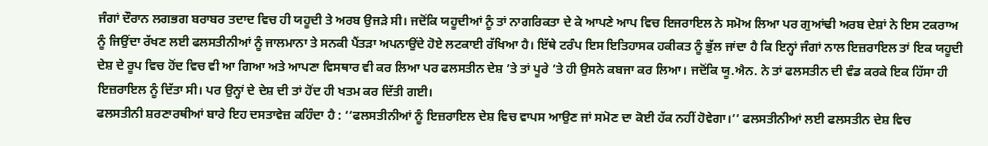ਜੰਗਾਂ ਦੌਰਾਨ ਲਗਭਗ ਬਰਾਬਰ ਤਦਾਦ ਵਿਚ ਹੀ ਯਹੂਦੀ ਤੇ ਅਰਬ ਉਜੜੇ ਸੀ। ਜਦੋਂਕਿ ਯਹੂਦੀਆਂ ਨੂੰ ਤਾਂ ਨਾਗਰਿਕਤਾ ਦੇ ਕੇ ਆਪਣੇ ਆਪ ਵਿਚ ਇਜਰਾਇਲ ਨੇ ਸਮੋਅ ਲਿਆ ਪਰ ਗੁਆਂਢੀ ਅਰਬ ਦੇਸ਼ਾਂ ਨੇ ਇਸ ਟਕਰਾਅ ਨੂੰ ਜਿਉਂਦਾ ਰੱਖਣ ਲਈ ਫਲਸਤੀਨੀਆਂ ਨੂੰ ਜਾਲਮਾਨਾ ਤੇ ਸਨਕੀ ਪੈਂਤੜਾ ਅਪਨਾਉਂਦੇ ਹੋਏ ਲਟਕਾਈ ਰੱਖਿਆ ਹੈ। ਇੱਥੇ ਟਰੰਪ ਇਸ ਇਤਿਹਾਸਕ ਹਕੀਕਤ ਨੂੰ ਭੁੱਲ ਜਾਂਦਾ ਹੈ ਕਿ ਇਨ੍ਹਾਂ ਜੰਗਾਂ ਨਾਲ ਇਜ਼ਰਾਇਲ ਤਾਂ ਇਕ ਯਹੂਦੀ ਦੇਸ਼ ਦੇ ਰੂਪ ਵਿਚ ਹੋਂਦ ਵਿਚ ਵੀ ਆ ਗਿਆ ਅਤੇ ਆਪਣਾ ਵਿਸਥਾਰ ਵੀ ਕਰ ਲਿਆ ਪਰ ਫਲਸਤੀਨ ਦੇਸ਼ ’ਤੇ ਤਾਂ ਪੂਰੇ ’ਤੇ ਹੀ ਉਸਨੇ ਕਬਜਾ ਕਰ ਲਿਆ। ਜਦੋਂਕਿ ਯੂ.ਐਨ. ਨੇ ਤਾਂ ਫਲਸਤੀਨ ਦੀ ਵੰਡ ਕਰਕੇ ਇਕ ਹਿੱਸਾ ਹੀ ਇਜ਼ਰਾਇਲ ਨੂੰ ਦਿੱਤਾ ਸੀ। ਪਰ ਉਨ੍ਹਾਂ ਦੇ ਦੇਸ਼ ਦੀ ਤਾਂ ਹੋਂਦ ਹੀ ਖਤਮ ਕਰ ਦਿੱਤੀ ਗਈ।
ਫਲਸਤੀਨੀ ਸ਼ਰਣਾਰਥੀਆਂ ਬਾਰੇ ਇਹ ਦਸਤਾਵੇਜ਼ ਕਹਿੰਦਾ ਹੈ : ‘‘ਫਲਸਤੀਨੀਆਂ ਨੂੰ ਇਜ਼ਰਾਇਲ ਦੇਸ਼ ਵਿਚ ਵਾਪਸ ਆਉਣ ਜਾਂ ਸਮੋਣ ਦਾ ਕੋਈ ਹੱਕ ਨਹੀਂ ਹੋਵੇਗਾ।’’ ਫਲਸਤੀਨੀਆਂ ਲਈ ਫਲਸਤੀਨ ਦੇਸ਼ ਵਿਚ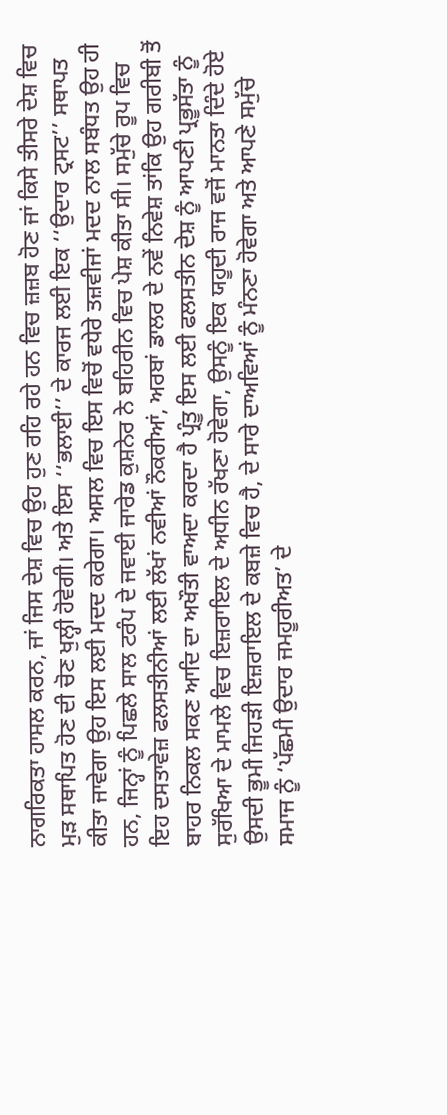ਨਾਗਰਿਕਤਾ ਹਾਸਲ ਕਰਨ, ਜਾਂ ਜਿਸ ਦੇਸ਼ ਵਿਚ ਉਹ ਹੁਣ ਰਹਿ ਰਹੇ ਹਨ ਵਿਚ ਜ਼ਜ਼ਬ ਹੋਣ ਜਾਂ ਕਿਸੇ ਤੀਸਰੇ ਦੇਸ਼ ਵਿਚ ਮੁੜ ਸਥਾਪਿਤ ਹੋਣ ਦੀ ਚੋਣ ਖੁਲ੍ਹੀ ਹੋਵੇਗੀ। ਅਤੇ ਇਸ ‘‘ਭਲਾਈ’’ ਦੇ ਕਾਰਜ ਲਈ ਇਕ ‘‘ਉਦਾਰ ਟ੍ਰਸਟ’’ ਸਥਾਪਤ ਕੀਤਾ ਜਾਵੇਗਾ ਉਹ ਇਸ ਲਈ ਮਦਦ ਕਰੇਗਾ। ਅਸਲ ਵਿਚ ਇਸ ਵਿਚੋਂ ਵਧੇਰੇ ਤਜ਼ਵੀਜਾਂ ਮਦਦ ਨਾਲ ਸਬੰਧਤ ਉਹ ਹੀ ਹਨ, ਜਿਨ੍ਹਾਂ ਨੂੰ ਪਿਛਲੇ ਸਾਲ ਟਰੰਪ ਦੇ ਜਵਾਈ ਜਾਰੇਡ ਕੁਸ਼ਨੇਰ ਨੇ ਬਹਿਰੀਨ ਵਿਚ ਪੇਸ਼ ਕੀਤਾ ਸੀ। ਸਮੁੱਚੇ ਰੂਪ ਵਿਚ ਇਹ ਦਸਤਾਵੇਜ਼ ਫਲਸਤੀਨੀਆਂ ਲਈ ਲੱਖਾਂ ਨਵੀਆਂ ਨੌਕਰੀਆਂ, ਅਰਬਾਂ ਡਾਲਰ ਦੇ ਨਵੇਂ ਨਿਵੇਸ਼ ਤਾਂਕਿ ਉਹ ਗਰੀਬੀ ਤੋਂ ਬਾਹਰ ਨਿਕਲ ਸਕਣ ਆਦਿ ਦਾ ਅਖੌਤੀ ਵਾਅਦਾ ਕਰਦਾ ਹੈ ਪ੍ਰੰਤੂ ਇਸ ਲਈ ਫਲਸਤੀਨ ਦੇਸ਼ ਨੂੰ ਆਪਣੀ ਪ੍ਰਭੂਸੱਤਾ ਨੂੰ ਸੁਰੱਖਿਆ ਦੇ ਮਾਮਲੇ ਵਿਚ ਇਜ਼ਰਾਇਲ ਦੇ ਅਧੀਨ ਰੱਖਣਾ ਹੋਵੇਗਾ, ਉਸਨੂੰ ਇਕ ਯਹੂਦੀ ਰਾਜ ਵਜੋਂ ਮਾਨਤਾ ਦਿੰਦੇ ਹੋਏ ਉਸਦੀ ਭੂਮੀ ਜਿਹੜੀ ਇਜ਼ਰਾਇਲ ਦੇ ਕਬਜ਼ੇ ਵਿਚ ਹੈ, ਦੇ ਸਾਰੇ ਦਾਅਵਿਆਂ ਨੂੰ ਮੰਨਣਾ ਹੋਵੇਗਾ ਅਤੇ ਆਪਣੇ ਸਮੁੱਚੇ ਸਮਾਜ ਨੂੰ ‘ਪੱਛਮੀ ਉਦਾਰ ਜਮਹੂਰੀਅਤ’ ਦੇ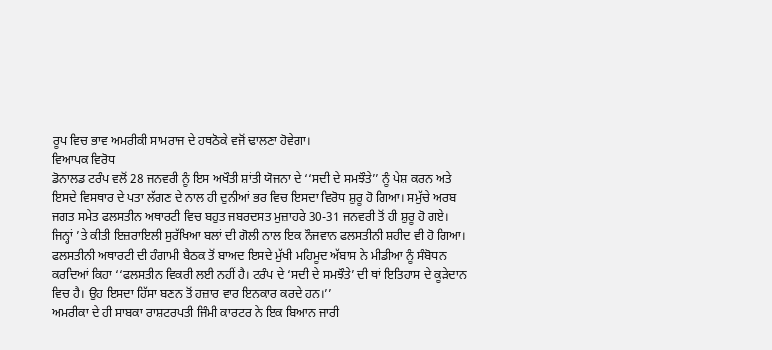ਰੂਪ ਵਿਚ ਭਾਵ ਅਮਰੀਕੀ ਸਾਮਰਾਜ ਦੇ ਹਥਠੋਕੇ ਵਜੋਂ ਢਾਲਣਾ ਹੋਵੇਗਾ।
ਵਿਆਪਕ ਵਿਰੋਧ
ਡੋਨਾਲਡ ਟਰੰਪ ਵਲੋਂ 28 ਜਨਵਰੀ ਨੂੰ ਇਸ ਅਖੌਤੀ ਸ਼ਾਂਤੀ ਯੋਜਨਾ ਦੇ ‘‘ਸਦੀ ਦੇ ਸਮਝੌਤੇ’’ ਨੂੰ ਪੇਸ਼ ਕਰਨ ਅਤੇ ਇਸਦੇ ਵਿਸਥਾਰ ਦੇ ਪਤਾ ਲੱਗਣ ਦੇ ਨਾਲ ਹੀ ਦੁਨੀਆਂ ਭਰ ਵਿਚ ਇਸਦਾ ਵਿਰੋਧ ਸ਼ੁਰੂ ਹੋ ਗਿਆ। ਸਮੁੱਚੇ ਅਰਬ ਜਗਤ ਸਮੇਤ ਫਲਸਤੀਨ ਅਥਾਰਟੀ ਵਿਚ ਬਹੁਤ ਜਬਰਦਸਤ ਮੁਜ਼ਾਹਰੇ 30-31 ਜਨਵਰੀ ਤੋਂ ਹੀ ਸ਼ੁਰੂ ਹੋ ਗਏ। ਜਿਨ੍ਹਾਂ ’ਤੇ ਕੀਤੀ ਇਜ਼ਰਾਇਲੀ ਸੁਰੱਖਿਆ ਬਲਾਂ ਦੀ ਗੋਲੀ ਨਾਲ ਇਕ ਨੌਜਵਾਨ ਫਲਸਤੀਨੀ ਸ਼ਹੀਦ ਵੀ ਹੋ ਗਿਆ। ਫਲਸਤੀਨੀ ਅਥਾਰਟੀ ਦੀ ਹੰਗਾਮੀ ਬੈਠਕ ਤੋਂ ਬਾਅਦ ਇਸਦੇ ਮੁੱਖੀ ਮਹਿਮੂਦ ਅੱਬਾਸ ਨੇ ਮੀਡੀਆ ਨੂੰ ਸੰਬੋਧਨ ਕਰਦਿਆਂ ਕਿਹਾ ‘‘ਫਲਸਤੀਨ ਵਿਕਰੀ ਲਈ ਨਹੀਂ ਹੈ। ਟਰੰਪ ਦੇ ‘ਸਦੀ ਦੇ ਸਮਝੌਤੇ’ ਦੀ ਥਾਂ ਇਤਿਹਾਸ ਦੇ ਕੂੜੇਦਾਨ ਵਿਚ ਹੈ। ਉਹ ਇਸਦਾ ਹਿੱਸਾ ਬਣਨ ਤੋਂ ਹਜ਼ਾਰ ਵਾਰ ਇਨਕਾਰ ਕਰਦੇ ਹਨ।’’
ਅਮਰੀਕਾ ਦੇ ਹੀ ਸਾਬਕਾ ਰਾਸ਼ਟਰਪਤੀ ਜਿੰਮੀ ਕਾਰਟਰ ਨੇ ਇਕ ਬਿਆਨ ਜਾਰੀ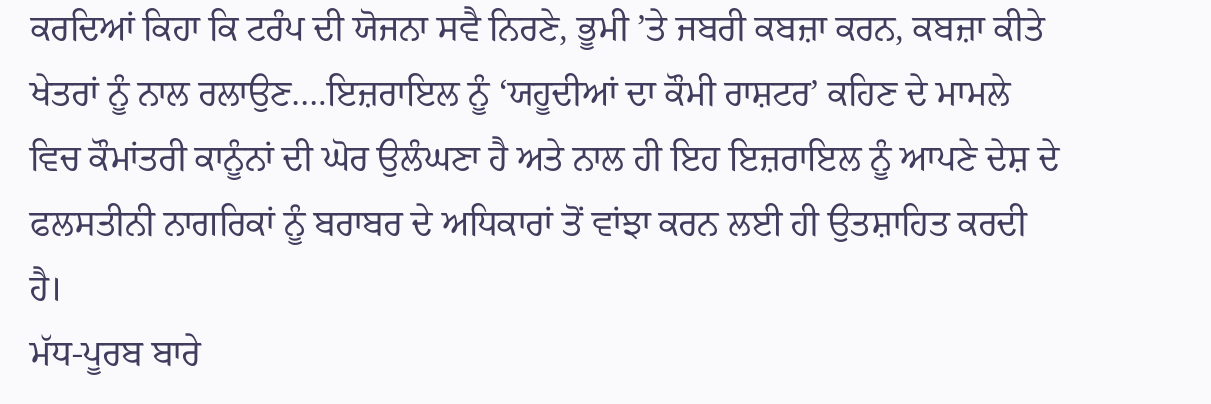ਕਰਦਿਆਂ ਕਿਹਾ ਕਿ ਟਰੰਪ ਦੀ ਯੋਜਨਾ ਸਵੈ ਨਿਰਣੇ, ਭੂਮੀ ’ਤੇ ਜਬਰੀ ਕਬਜ਼ਾ ਕਰਨ, ਕਬਜ਼ਾ ਕੀਤੇ ਖੇਤਰਾਂ ਨੂੰ ਨਾਲ ਰਲਾਉਣ….ਇਜ਼ਰਾਇਲ ਨੂੰ ‘ਯਹੂਦੀਆਂ ਦਾ ਕੌਮੀ ਰਾਸ਼ਟਰ’ ਕਹਿਣ ਦੇ ਮਾਮਲੇ ਵਿਚ ਕੌਮਾਂਤਰੀ ਕਾਨੂੰਨਾਂ ਦੀ ਘੋਰ ਉਲੰਘਣਾ ਹੈ ਅਤੇ ਨਾਲ ਹੀ ਇਹ ਇਜ਼ਰਾਇਲ ਨੂੰ ਆਪਣੇ ਦੇਸ਼ ਦੇ ਫਲਸਤੀਨੀ ਨਾਗਰਿਕਾਂ ਨੂੰ ਬਰਾਬਰ ਦੇ ਅਧਿਕਾਰਾਂ ਤੋਂ ਵਾਂਝਾ ਕਰਨ ਲਈ ਹੀ ਉਤਸ਼ਾਹਿਤ ਕਰਦੀ ਹੈ।
ਮੱਧ-ਪੂਰਬ ਬਾਰੇ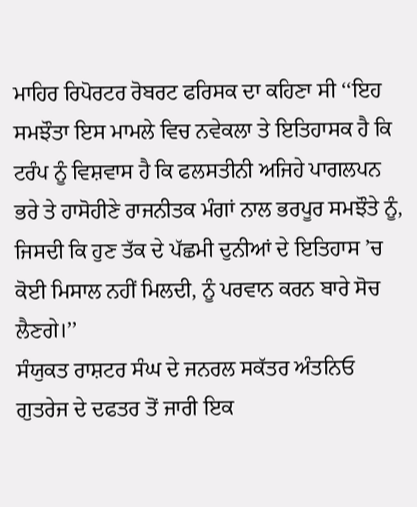ਮਾਹਿਰ ਰਿਪੋਰਟਰ ਰੋਬਰਟ ਫਰਿਸਕ ਦਾ ਕਹਿਣਾ ਸੀ ‘‘ਇਹ ਸਮਝੌਤਾ ਇਸ ਮਾਮਲੇ ਵਿਚ ਨਵੇਕਲਾ ਤੇ ਇਤਿਹਾਸਕ ਹੈ ਕਿ ਟਰੰਪ ਨੂੰ ਵਿਸ਼ਵਾਸ ਹੈ ਕਿ ਫਲਸਤੀਨੀ ਅਜਿਹੇ ਪਾਗਲਪਨ ਭਰੇ ਤੇ ਹਾਸੋਹੀਣੇ ਰਾਜਨੀਤਕ ਮੰਗਾਂ ਨਾਲ ਭਰਪੂਰ ਸਮਝੌਤੇ ਨੂੰ, ਜਿਸਦੀ ਕਿ ਹੁਣ ਤੱਕ ਦੇ ਪੱਛਮੀ ਦੁਨੀਆਂ ਦੇ ਇਤਿਹਾਸ ’ਚ ਕੋਈ ਮਿਸਾਲ ਨਹੀਂ ਮਿਲਦੀ, ਨੂੰ ਪਰਵਾਨ ਕਰਨ ਬਾਰੇ ਸੋਚ ਲੈਣਗੇ।’’
ਸੰਯੁਕਤ ਰਾਸ਼ਟਰ ਸੰਘ ਦੇ ਜਨਰਲ ਸਕੱਤਰ ਅੰਤਨਿਓ ਗੁਤਰੇਜ ਦੇ ਦਫਤਰ ਤੋਂ ਜਾਰੀ ਇਕ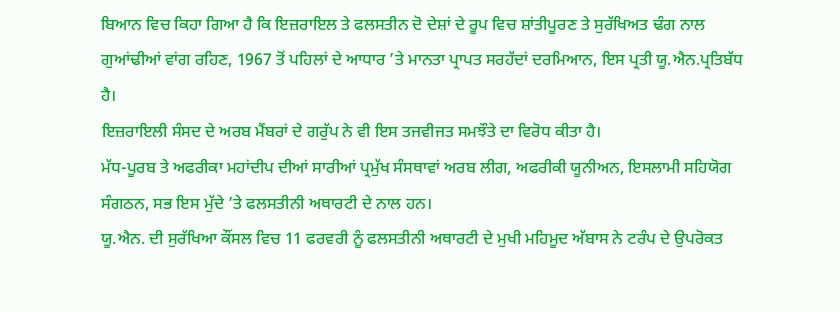ਬਿਆਨ ਵਿਚ ਕਿਹਾ ਗਿਆ ਹੈ ਕਿ ਇਜ਼ਰਾਇਲ ਤੇ ਫਲਸਤੀਨ ਦੋ ਦੇਸ਼ਾਂ ਦੇ ਰੂਪ ਵਿਚ ਸ਼ਾਂਤੀਪੂਰਣ ਤੇ ਸੁਰੱਖਿਅਤ ਢੰਗ ਨਾਲ ਗੁਆਂਢੀਆਂ ਵਾਂਗ ਰਹਿਣ, 1967 ਤੋਂ ਪਹਿਲਾਂ ਦੇ ਆਧਾਰ ’ਤੇ ਮਾਨਤਾ ਪ੍ਰਾਪਤ ਸਰਹੱਦਾਂ ਦਰਮਿਆਨ, ਇਸ ਪ੍ਰਤੀ ਯੂ.ਐਨ.ਪ੍ਰਤਿਬੱਧ ਹੈ।
ਇਜ਼ਰਾਇਲੀ ਸੰਸਦ ਦੇ ਅਰਬ ਮੈਂਬਰਾਂ ਦੇ ਗਰੁੱਪ ਨੇ ਵੀ ਇਸ ਤਜਵੀਜਤ ਸਮਝੌਤੇ ਦਾ ਵਿਰੋਧ ਕੀਤਾ ਹੈ।
ਮੱਧ-ਪੂਰਬ ਤੇ ਅਫਰੀਕਾ ਮਹਾਂਦੀਪ ਦੀਆਂ ਸਾਰੀਆਂ ਪ੍ਰਮੁੱਖ ਸੰਸਥਾਵਾਂ ਅਰਬ ਲੀਗ, ਅਫਰੀਕੀ ਯੂਨੀਅਨ, ਇਸਲਾਮੀ ਸਹਿਯੋਗ ਸੰਗਠਨ, ਸਭ ਇਸ ਮੁੱਦੇ ’ਤੇ ਫਲਸਤੀਨੀ ਅਥਾਰਟੀ ਦੇ ਨਾਲ ਹਨ।
ਯੂ.ਐਨ. ਦੀ ਸੁਰੱਖਿਆ ਕੌਂਸਲ ਵਿਚ 11 ਫਰਵਰੀ ਨੂੰ ਫਲਸਤੀਨੀ ਅਥਾਰਟੀ ਦੇ ਮੁਖੀ ਮਹਿਮੂਦ ਅੱਬਾਸ ਨੇ ਟਰੰਪ ਦੇ ਉਪਰੋਕਤ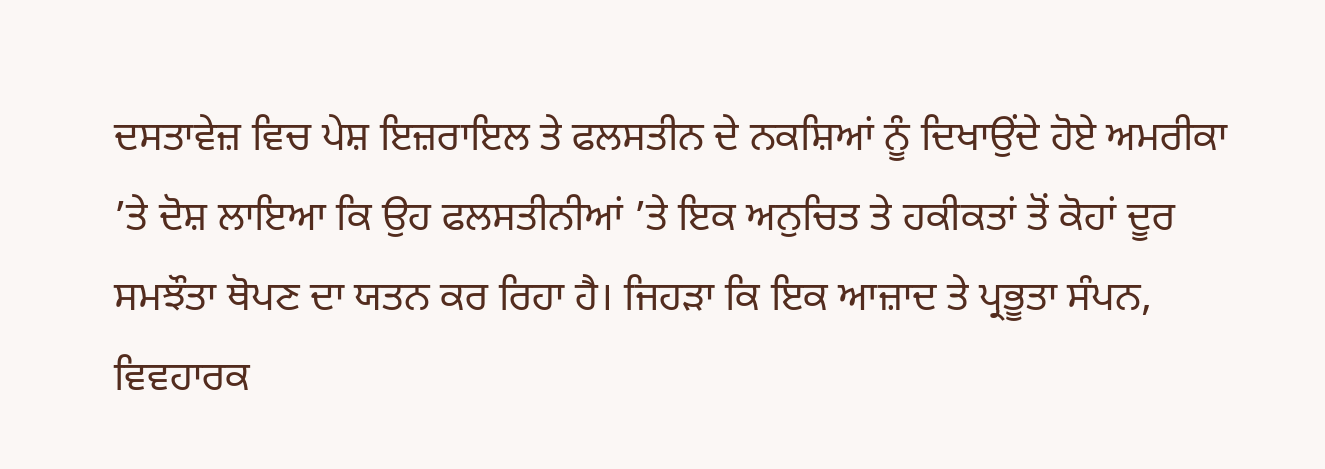ਦਸਤਾਵੇਜ਼ ਵਿਚ ਪੇਸ਼ ਇਜ਼ਰਾਇਲ ਤੇ ਫਲਸਤੀਨ ਦੇ ਨਕਸ਼ਿਆਂ ਨੂੰ ਦਿਖਾਉਂਦੇ ਹੋਏ ਅਮਰੀਕਾ ’ਤੇ ਦੋਸ਼ ਲਾਇਆ ਕਿ ਉਹ ਫਲਸਤੀਨੀਆਂ ’ਤੇ ਇਕ ਅਨੁਚਿਤ ਤੇ ਹਕੀਕਤਾਂ ਤੋਂ ਕੋਹਾਂ ਦੂਰ ਸਮਝੌਤਾ ਥੋਪਣ ਦਾ ਯਤਨ ਕਰ ਰਿਹਾ ਹੈ। ਜਿਹੜਾ ਕਿ ਇਕ ਆਜ਼ਾਦ ਤੇ ਪ੍ਰਭੂਤਾ ਸੰਪਨ, ਵਿਵਹਾਰਕ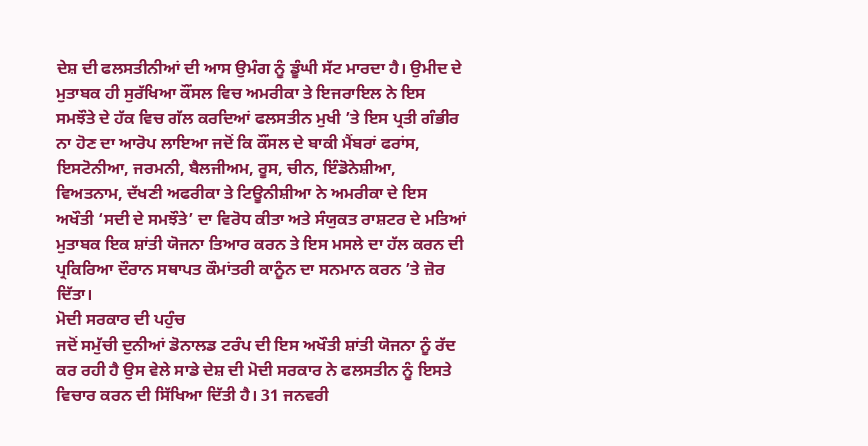ਦੇਸ਼ ਦੀ ਫਲਸਤੀਨੀਆਂ ਦੀ ਆਸ ਉਮੰਗ ਨੂੰ ਡੂੰਘੀ ਸੱਟ ਮਾਰਦਾ ਹੈ। ਉਮੀਦ ਦੇ ਮੁਤਾਬਕ ਹੀ ਸੁਰੱਖਿਆ ਕੌਂਸਲ ਵਿਚ ਅਮਰੀਕਾ ਤੇ ਇਜਰਾਇਲ ਨੇ ਇਸ ਸਮਝੌਤੇ ਦੇ ਹੱਕ ਵਿਚ ਗੱਲ ਕਰਦਿਆਂ ਫਲਸਤੀਨ ਮੁਖੀ ’ਤੇ ਇਸ ਪ੍ਰਤੀ ਗੰਭੀਰ ਨਾ ਹੋਣ ਦਾ ਆਰੋਪ ਲਾਇਆ ਜਦੋਂ ਕਿ ਕੌਂਸਲ ਦੇ ਬਾਕੀ ਮੈਂਬਰਾਂ ਫਰਾਂਸ, ਇਸਟੋਨੀਆ, ਜਰਮਨੀ, ਬੈਲਜੀਅਮ, ਰੂਸ, ਚੀਨ, ਇੰਡੋਨੇਸ਼ੀਆ, ਵਿਅਤਨਾਮ, ਦੱਖਣੀ ਅਫਰੀਕਾ ਤੇ ਟਿਊਨੀਸ਼ੀਆ ਨੇ ਅਮਰੀਕਾ ਦੇ ਇਸ ਅਖੌਤੀ ‘ਸਦੀ ਦੇ ਸਮਝੌਤੇ’ ਦਾ ਵਿਰੋਧ ਕੀਤਾ ਅਤੇ ਸੰਯੁਕਤ ਰਾਸ਼ਟਰ ਦੇ ਮਤਿਆਂ ਮੁਤਾਬਕ ਇਕ ਸ਼ਾਂਤੀ ਯੋਜਨਾ ਤਿਆਰ ਕਰਨ ਤੇ ਇਸ ਮਸਲੇ ਦਾ ਹੱਲ ਕਰਨ ਦੀ ਪ੍ਰਕਿਰਿਆ ਦੌਰਾਨ ਸਥਾਪਤ ਕੌਮਾਂਤਰੀ ਕਾਨੂੰਨ ਦਾ ਸਨਮਾਨ ਕਰਨ ’ਤੇ ਜ਼ੋਰ ਦਿੱਤਾ।
ਮੋਦੀ ਸਰਕਾਰ ਦੀ ਪਹੁੰਚ
ਜਦੋਂ ਸਮੁੱਚੀ ਦੁਨੀਆਂ ਡੋਨਾਲਡ ਟਰੰਪ ਦੀ ਇਸ ਅਖੌਤੀ ਸ਼ਾਂਤੀ ਯੋਜਨਾ ਨੂੰ ਰੱਦ ਕਰ ਰਹੀ ਹੈ ਉਸ ਵੇਲੇ ਸਾਡੇ ਦੇਸ਼ ਦੀ ਮੋਦੀ ਸਰਕਾਰ ਨੇ ਫਲਸਤੀਨ ਨੂੰ ਇਸਤੇ ਵਿਚਾਰ ਕਰਨ ਦੀ ਸਿੱਖਿਆ ਦਿੱਤੀ ਹੈ। 31 ਜਨਵਰੀ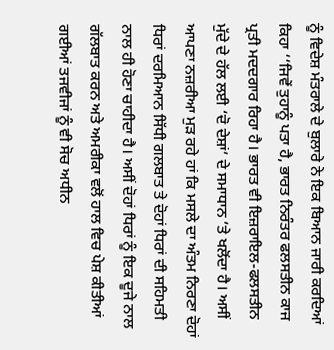ਨੂੰ ਵਿਦੇਸ਼ ਮੰਤਰਾਲੇ ਦੇ ਬੁਲਾਰੇ ਨੇ ਇਕ ਬਿਆਨ ਜਾਰੀ ਕਰਦਿਆਂ ਕਿਹਾ ‘‘ਜਿਵੇਂ ਤੁਹਾਨੂੰ ਪਤਾ ਹੈ, ਭਾਰਤ ਨਿਰੰਤਰ ਫਲਸਤੀਨ ਕਾਜ ਪ੍ਰਤੀ ਮਦਦਗਾਰ ਰਿਹਾ ਹੈ। ਭਾਰਤ ਵੀ ਇਜ਼ਰਾਇਲ-ਫਲਸਤੀਨ ਮੁੱਦੇ ਦੇ ਹੱਲ ਲਈ ‘ਦੋ ਦੇਸ਼ਾਂ’ ਦੇ ਸਮਾਧਾਨ ’ਤੇ ਖਲੋਂਦਾ ਹੈ। ਅਸੀਂ ਆਪਣਾ ਨਜ਼ਰੀਆ ਮੁੜ ਰਹੇ ਹਾਂ ਕਿ ਮਸਲੇ ਦਾ ਅੰਤਮ ਨਿਰਣਾ ਦੋਹਾਂ ਧਿਰਾਂ ਦਰਮਿਆਨ ਸਿੱਧੀ ਗਲਬਾਤ ਤੇ ਦੋਹਾਂ ਧਿਰਾਂ ਦੀ ਸਹਿਮਤੀ ਨਾਲ ਹੀ ਹੋਣਾ ਚਾਹੀਦਾ ਹੈ। ਅਸੀਂ ਦੋਹਾਂ ਧਿਰਾਂ ਨੂੰ ਇਕ ਦੂਜੇ ਨਾਲ ਗੱਲਬਾਤ ਕਰਨ ਅਤੇ ਅਮਰੀਕਾ ਵਲੋਂ ਹਾਲ ਵਿਚ ਪੇਸ਼ ਕੀਤੀਆਂ ਗਈਆਂ ਤਜਵੀਜਾਂ ਨੂੰ ਵੀ ਸੋਚ ਅਧੀਨ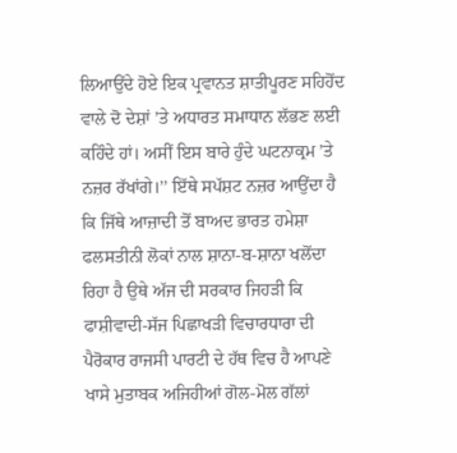ਲਿਆਉਂਦੇ ਹੋਏ ਇਕ ਪ੍ਰਵਾਨਤ ਸ਼ਾਤੀਪੂਰਣ ਸਹਿਹੋਂਦ ਵਾਲੇ ਦੋ ਦੇਸ਼ਾਂ ’ਤੇ ਅਧਾਰਤ ਸਮਾਧਾਨ ਲੱਭਣ ਲਈ ਕਹਿੰਦੇ ਹਾਂ। ਅਸੀਂ ਇਸ ਬਾਰੇ ਹੁੰਦੇ ਘਟਨਾਕ੍ਰਮ ’ਤੇ ਨਜ਼ਰ ਰੱਖਾਂਗੇ।’’ ਇੱਥੇ ਸਪੱਸ਼ਟ ਨਜ਼ਰ ਆਉਂਦਾ ਹੈ ਕਿ ਜਿੱਥੇ ਆਜ਼ਾਦੀ ਤੋਂ ਬਾਅਦ ਭਾਰਤ ਹਮੇਸ਼ਾ ਫਲਸਤੀਨੀ ਲੋਕਾਂ ਨਾਲ ਸ਼ਾਨਾ-ਬ-ਸ਼ਾਨਾ ਖਲੋਂਦਾ ਰਿਹਾ ਹੈ ਉਥੇ ਅੱਜ ਦੀ ਸਰਕਾਰ ਜਿਹੜੀ ਕਿ ਫਾਸ਼ੀਵਾਦੀ-ਸੱਜ ਪਿਛਾਖੜੀ ਵਿਚਾਰਧਾਰਾ ਦੀ ਪੈਰੋਕਾਰ ਰਾਜਸੀ ਪਾਰਟੀ ਦੇ ਹੱਥ ਵਿਚ ਹੈ ਆਪਣੇ ਖਾਸੇ ਮੁਤਾਬਕ ਅਜਿਹੀਆਂ ਗੋਲ-ਮੋਲ ਗੱਲਾਂ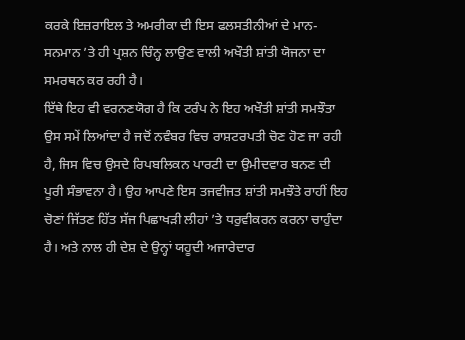ਕਰਕੇ ਇਜ਼ਰਾਇਲ ਤੇ ਅਮਰੀਕਾ ਦੀ ਇਸ ਫਲਸਤੀਨੀਆਂ ਦੇ ਮਾਨ-ਸਨਮਾਨ ’ਤੇ ਹੀ ਪ੍ਰਸ਼ਨ ਚਿੰਨ੍ਹ ਲਾਉਣ ਵਾਲੀ ਅਖੌਤੀ ਸ਼ਾਂਤੀ ਯੋਜਨਾ ਦਾ ਸਮਰਥਨ ਕਰ ਰਹੀ ਹੈ।
ਇੱਥੇ ਇਹ ਵੀ ਵਰਨਣਯੋਗ ਹੈ ਕਿ ਟਰੰਪ ਨੇ ਇਹ ਅਖੌਤੀ ਸ਼ਾਂਤੀ ਸਮਝੌਤਾ ਉਸ ਸਮੇਂ ਲਿਆਂਦਾ ਹੈ ਜਦੋਂ ਨਵੰਬਰ ਵਿਚ ਰਾਸ਼ਟਰਪਤੀ ਚੋਣ ਹੋਣ ਜਾ ਰਹੀ ਹੈ, ਜਿਸ ਵਿਚ ਉਸਦੇ ਰਿਪਬਲਿਕਨ ਪਾਰਟੀ ਦਾ ਉਮੀਦਵਾਰ ਬਨਣ ਦੀ ਪੂਰੀ ਸੰਭਾਵਨਾ ਹੈ। ਉਹ ਆਪਣੇ ਇਸ ਤਜਵੀਜਤ ਸ਼ਾਂਤੀ ਸਮਝੌਤੇ ਰਾਹੀਂ ਇਹ ਚੋਣਾਂ ਜਿੱਤਣ ਹਿੱਤ ਸੱਜ ਪਿਛਾਖੜੀ ਲੀਹਾਂ ’ਤੇ ਧਰੁਵੀਕਰਨ ਕਰਨਾ ਚਾਹੁੰਦਾ ਹੈ। ਅਤੇ ਨਾਲ ਹੀ ਦੇਸ਼ ਦੇ ਉਨ੍ਹਾਂ ਯਹੂਦੀ ਅਜਾਰੇਦਾਰ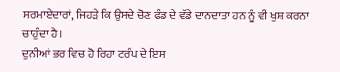ਸਰਮਾਏਦਾਰਾਂ, ਜਿਹੜੇ ਕਿ ਉਸਦੇ ਚੋਣ ਫੰਡ ਦੇ ਵੱਡੇ ਦਾਨਦਾਤਾ ਹਨ ਨੂੰ ਵੀ ਖੁਸ਼ ਕਰਨਾ ਚਾਹੁੰਦਾ ਹੈ।
ਦੁਨੀਆਂ ਭਰ ਵਿਚ ਹੋ ਰਿਹਾ ਟਰੰਪ ਦੇ ਇਸ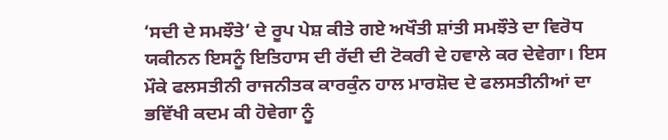‘ਸਦੀ ਦੇ ਸਮਝੌਤੇ’ ਦੇ ਰੂਪ ਪੇਸ਼ ਕੀਤੇ ਗਏ ਅਖੌਤੀ ਸ਼ਾਂਤੀ ਸਮਝੌਤੇ ਦਾ ਵਿਰੋਧ ਯਕੀਨਨ ਇਸਨੂੰ ਇਤਿਹਾਸ ਦੀ ਰੱਦੀ ਦੀ ਟੋਕਰੀ ਦੇ ਹਵਾਲੇ ਕਰ ਦੇਵੇਗਾ। ਇਸ ਮੌਕੇ ਫਲਸਤੀਨੀ ਰਾਜਨੀਤਕ ਕਾਰਕੁੰਨ ਹਾਲ ਮਾਰਸ਼ੋਦ ਦੇ ਫਲਸਤੀਨੀਆਂ ਦਾ ਭਵਿੱਖੀ ਕਦਮ ਕੀ ਹੋਵੇਗਾ ਨੂੰ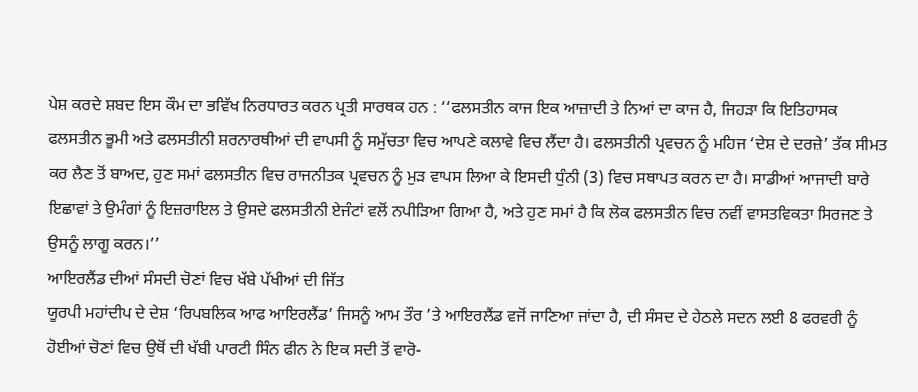ਪੇਸ਼ ਕਰਦੇ ਸ਼ਬਦ ਇਸ ਕੌਮ ਦਾ ਭਵਿੱਖ ਨਿਰਧਾਰਤ ਕਰਨ ਪ੍ਰਤੀ ਸਾਰਥਕ ਹਨ : ‘‘ਫਲਸਤੀਨ ਕਾਜ ਇਕ ਆਜ਼ਾਦੀ ਤੇ ਨਿਆਂ ਦਾ ਕਾਜ ਹੈ, ਜਿਹੜਾ ਕਿ ਇਤਿਹਾਸਕ ਫਲਸਤੀਨ ਭੂਮੀ ਅਤੇ ਫਲਸਤੀਨੀ ਸ਼ਰਨਾਰਥੀਆਂ ਦੀ ਵਾਪਸੀ ਨੂੰ ਸਮੁੱਚਤਾ ਵਿਚ ਆਪਣੇ ਕਲਾਵੇ ਵਿਚ ਲੈਂਦਾ ਹੈ। ਫਲਸਤੀਨੀ ਪ੍ਰਵਚਨ ਨੂੰ ਮਹਿਜ ‘ਦੇਸ਼ ਦੇ ਦਰਜ਼ੇ’ ਤੱਕ ਸੀਮਤ ਕਰ ਲੈਣ ਤੋਂ ਬਾਅਦ, ਹੁਣ ਸਮਾਂ ਫਲਸਤੀਨ ਵਿਚ ਰਾਜਨੀਤਕ ਪ੍ਰਵਚਨ ਨੂੰ ਮੁੜ ਵਾਪਸ ਲਿਆ ਕੇ ਇਸਦੀ ਧੁੰਨੀ (3) ਵਿਚ ਸਥਾਪਤ ਕਰਨ ਦਾ ਹੈ। ਸਾਡੀਆਂ ਆਜਾਦੀ ਬਾਰੇ ਇਛਾਵਾਂ ਤੇ ਉਮੰਗਾਂ ਨੂੰ ਇਜ਼ਰਾਇਲ ਤੇ ਉਸਦੇ ਫਲਸਤੀਨੀ ਏਜੰਟਾਂ ਵਲੋਂ ਨਪੀੜਿਆ ਗਿਆ ਹੈ, ਅਤੇ ਹੁਣ ਸਮਾਂ ਹੈ ਕਿ ਲੋਕ ਫਲਸਤੀਨ ਵਿਚ ਨਵੀਂ ਵਾਸਤਵਿਕਤਾ ਸਿਰਜਣ ਤੇ ਉਸਨੂੰ ਲਾਗੂ ਕਰਨ।’’
ਆਇਰਲੈਂਡ ਦੀਆਂ ਸੰਸਦੀ ਚੋਣਾਂ ਵਿਚ ਖੱਬੇ ਪੱਖੀਆਂ ਦੀ ਜਿੱਤ
ਯੂਰਪੀ ਮਹਾਂਦੀਪ ਦੇ ਦੇਸ਼ ‘ਰਿਪਬਲਿਕ ਆਫ ਆਇਰਲੈਂਡ’ ਜਿਸਨੂੰ ਆਮ ਤੌਰ ’ਤੇ ਆਇਰਲੈਂਡ ਵਜੋਂ ਜਾਣਿਆ ਜਾਂਦਾ ਹੈ, ਦੀ ਸੰਸਦ ਦੇ ਹੇਠਲੇ ਸਦਨ ਲਈ 8 ਫਰਵਰੀ ਨੂੰ ਹੋਈਆਂ ਚੋਣਾਂ ਵਿਚ ਉਥੋਂ ਦੀ ਖੱਬੀ ਪਾਰਟੀ ਸਿੰਨ ਫੀਨ ਨੇ ਇਕ ਸਦੀ ਤੋਂ ਵਾਰੋ-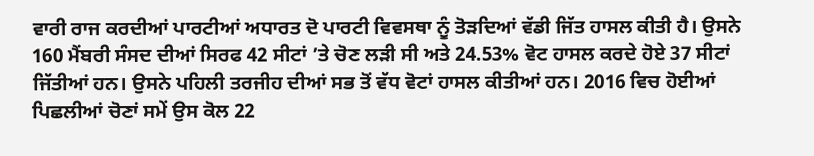ਵਾਰੀ ਰਾਜ ਕਰਦੀਆਂ ਪਾਰਟੀਆਂ ਅਧਾਰਤ ਦੋ ਪਾਰਟੀ ਵਿਵਸਥਾ ਨੂੰ ਤੋੜਦਿਆਂ ਵੱਡੀ ਜਿੱਤ ਹਾਸਲ ਕੀਤੀ ਹੈ। ਉਸਨੇ 160 ਮੈਂਬਰੀ ਸੰਸਦ ਦੀਆਂ ਸਿਰਫ 42 ਸੀਟਾਂ ’ਤੇ ਚੋਣ ਲੜੀ ਸੀ ਅਤੇ 24.53% ਵੋਟ ਹਾਸਲ ਕਰਦੇ ਹੋਏ 37 ਸੀਟਾਂ ਜਿੱਤੀਆਂ ਹਨ। ਉਸਨੇ ਪਹਿਲੀ ਤਰਜੀਹ ਦੀਆਂ ਸਭ ਤੋਂ ਵੱਧ ਵੋਟਾਂ ਹਾਸਲ ਕੀਤੀਆਂ ਹਨ। 2016 ਵਿਚ ਹੋਈਆਂ ਪਿਛਲੀਆਂ ਚੋਣਾਂ ਸਮੇਂ ਉਸ ਕੋਲ 22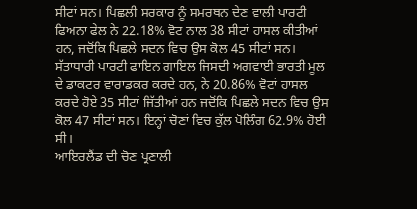ਸੀਟਾਂ ਸਨ। ਪਿਛਲੀ ਸਰਕਾਰ ਨੂੰ ਸਮਰਥਨ ਦੇਣ ਵਾਲੀ ਪਾਰਟੀ ਫਿਅਨਾ ਫੇਲ ਨੇ 22.18% ਵੋਟ ਨਾਲ 38 ਸੀਟਾਂ ਹਾਸਲ ਕੀਤੀਆਂ ਹਨ, ਜਦੋਂਕਿ ਪਿਛਲੇ ਸਦਨ ਵਿਚ ਉਸ ਕੋਲ 45 ਸੀਟਾਂ ਸਨ। ਸੱਤਾਧਾਰੀ ਪਾਰਟੀ ਫਾਇਨ ਗਾਇਲ ਜਿਸਦੀ ਅਗਵਾਈ ਭਾਰਤੀ ਮੂਲ ਦੇ ਡਾਕਟਰ ਵਾਰਾਡਕਰ ਕਰਦੇ ਹਨ, ਨੇ 20.86% ਵੋਟਾਂ ਹਾਸਲ ਕਰਦੇ ਹੋਏ 35 ਸੀਟਾਂ ਜਿੱਤੀਆਂ ਹਨ ਜਦੋਂਕਿ ਪਿਛਲੇ ਸਦਨ ਵਿਚ ਉਸ ਕੋਲ 47 ਸੀਟਾਂ ਸਨ। ਇਨ੍ਹਾਂ ਚੋਣਾਂ ਵਿਚ ਕੁੱਲ ਪੋਲਿੰਗ 62.9% ਹੋਈ ਸੀ।
ਆਇਰਲੈਂਡ ਦੀ ਚੋਣ ਪ੍ਰਣਾਲੀ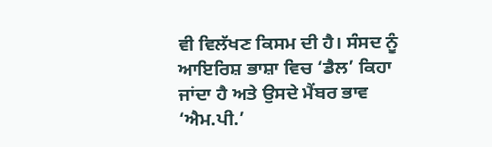ਵੀ ਵਿਲੱਖਣ ਕਿਸਮ ਦੀ ਹੈ। ਸੰਸਦ ਨੂੰ ਆਇਰਿਸ਼ ਭਾਸ਼ਾ ਵਿਚ ‘ਡੈਲ’ ਕਿਹਾ ਜਾਂਦਾ ਹੈ ਅਤੇ ਉਸਦੇ ਮੈਂਬਰ ਭਾਵ ‘ਐਮ.ਪੀ.’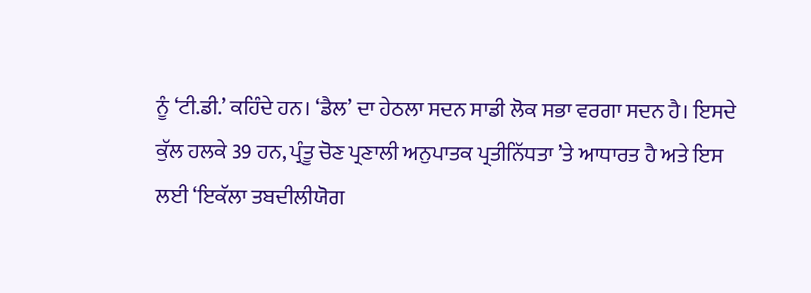ਨੂੰ ‘ਟੀ.ਡੀ.’ ਕਹਿੰਦੇ ਹਨ। ‘ਡੈਲ’ ਦਾ ਹੇਠਲਾ ਸਦਨ ਸਾਡੀ ਲੋਕ ਸਭਾ ਵਰਗਾ ਸਦਨ ਹੈ। ਇਸਦੇ ਕੁੱਲ ਹਲਕੇ 39 ਹਨ, ਪ੍ਰੰਤੂ ਚੋਣ ਪ੍ਰਣਾਲੀ ਅਨੁਪਾਤਕ ਪ੍ਰਤੀਨਿੱਧਤਾ ’ਤੇ ਆਧਾਰਤ ਹੈ ਅਤੇ ਇਸ ਲਈ ‘ਇਕੱਲਾ ਤਬਦੀਲੀਯੋਗ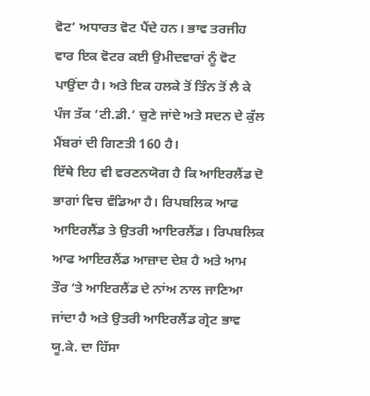ਵੋਟ’ ਅਧਾਰਤ ਵੋਟ ਪੈਂਦੇ ਹਨ। ਭਾਵ ਤਰਜੀਹ ਵਾਰ ਇਕ ਵੋਟਰ ਕਈ ਉਮੀਦਵਾਰਾਂ ਨੂੰ ਵੋਟ ਪਾਉਂਦਾ ਹੈ। ਅਤੇ ਇਕ ਹਲਕੇ ਤੋਂ ਤਿੰਨ ਤੋਂ ਲੈ ਕੇ ਪੰਜ ਤੱਕ ‘ਟੀ.ਡੀ.’ ਚੁਣੇ ਜਾਂਦੇ ਅਤੇ ਸਦਨ ਦੇ ਕੁੱਲ ਮੈਂਬਰਾਂ ਦੀ ਗਿਣਤੀ 160 ਹੈ।
ਇੱਥੇ ਇਹ ਵੀ ਵਰਣਨਯੋਗ ਹੈ ਕਿ ਆਇਰਲੈਂਡ ਦੋ ਭਾਗਾਂ ਵਿਚ ਵੰਡਿਆ ਹੈ। ਰਿਪਬਲਿਕ ਆਫ ਆਇਰਲੈਂਡ ਤੇ ਉਤਰੀ ਆਇਰਲੈਂਡ। ਰਿਪਬਲਿਕ ਆਫ ਆਇਰਲੈਂਡ ਆਜ਼ਾਦ ਦੇਸ਼ ਹੈ ਅਤੇ ਆਮ ਤੌਰ ’ਤੇ ਆਇਰਲੈਂਡ ਦੇ ਨਾਂਅ ਨਾਲ ਜਾਣਿਆ ਜਾਂਦਾ ਹੈ ਅਤੇ ਉਤਰੀ ਆਇਰਲੈਂਡ ਗ੍ਰੇਟ ਭਾਵ ਯੂ.ਕੇ. ਦਾ ਹਿੱਸਾ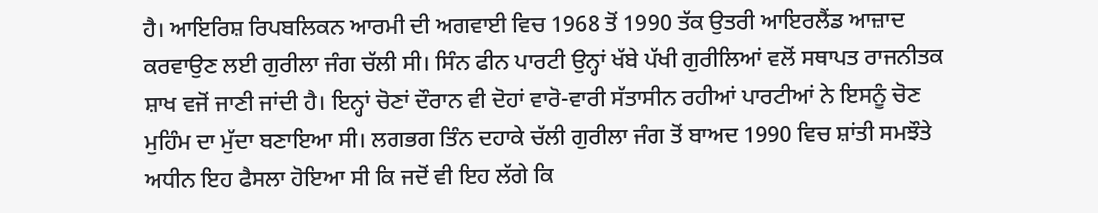ਹੈ। ਆਇਰਿਸ਼ ਰਿਪਬਲਿਕਨ ਆਰਮੀ ਦੀ ਅਗਵਾਈ ਵਿਚ 1968 ਤੋਂ 1990 ਤੱਕ ਉਤਰੀ ਆਇਰਲੈਂਡ ਆਜ਼ਾਦ ਕਰਵਾਉਣ ਲਈ ਗੁਰੀਲਾ ਜੰਗ ਚੱਲੀ ਸੀ। ਸਿੰਨ ਫੀਨ ਪਾਰਟੀ ਉਨ੍ਹਾਂ ਖੱਬੇ ਪੱਖੀ ਗੁਰੀਲਿਆਂ ਵਲੋਂ ਸਥਾਪਤ ਰਾਜਨੀਤਕ ਸ਼ਾਖ ਵਜੋਂ ਜਾਣੀ ਜਾਂਦੀ ਹੈ। ਇਨ੍ਹਾਂ ਚੋਣਾਂ ਦੌਰਾਨ ਵੀ ਦੋਹਾਂ ਵਾਰੋ-ਵਾਰੀ ਸੱਤਾਸੀਨ ਰਹੀਆਂ ਪਾਰਟੀਆਂ ਨੇ ਇਸਨੂੰ ਚੋਣ ਮੁਹਿੰਮ ਦਾ ਮੁੱਦਾ ਬਣਾਇਆ ਸੀ। ਲਗਭਗ ਤਿੰਨ ਦਹਾਕੇ ਚੱਲੀ ਗੁਰੀਲਾ ਜੰਗ ਤੋਂ ਬਾਅਦ 1990 ਵਿਚ ਸ਼ਾਂਤੀ ਸਮਝੌਤੇ ਅਧੀਨ ਇਹ ਫੈਸਲਾ ਹੋਇਆ ਸੀ ਕਿ ਜਦੋਂ ਵੀ ਇਹ ਲੱਗੇ ਕਿ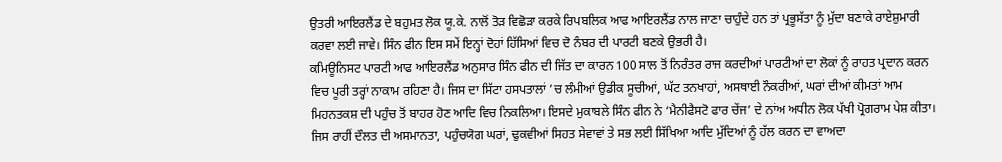ਉਤਰੀ ਆਇਰਲੈਂਡ ਦੇ ਬਹੁਮਤ ਲੋਕ ਯੂ.ਕੇ. ਨਾਲੋਂ ਤੋੜ ਵਿਛੋੜਾ ਕਰਕੇ ਰਿਪਬਲਿਕ ਆਫ ਆਇਰਲੈਂਡ ਨਾਲ ਜਾਣਾ ਚਾਹੁੰਦੇ ਹਨ ਤਾਂ ਪ੍ਰਭੂਸੱਤਾ ਨੂੰ ਮੁੱਦਾ ਬਣਾਕੇ ਰਾਏਸ਼ੁਮਾਰੀ ਕਰਵਾ ਲਈ ਜਾਵੇ। ਸਿੰਨ ਫੀਨ ਇਸ ਸਮੇਂ ਇਨ੍ਹਾਂ ਦੋਹਾਂ ਹਿੱਸਿਆਂ ਵਿਚ ਦੋ ਨੰਬਰ ਦੀ ਪਾਰਟੀ ਬਣਕੇ ਉਭਰੀ ਹੈ।
ਕਮਿਊਨਿਸਟ ਪਾਰਟੀ ਆਫ ਆਇਰਲੈਂਡ ਅਨੁਸਾਰ ਸਿੰਨ ਫੀਨ ਦੀ ਜਿੱਤ ਦਾ ਕਾਰਨ 100 ਸਾਲ ਤੋਂ ਨਿਰੰਤਰ ਰਾਜ ਕਰਦੀਆਂ ਪਾਰਟੀਆਂ ਦਾ ਲੋਕਾਂ ਨੂੰ ਰਾਹਤ ਪ੍ਰਦਾਨ ਕਰਨ ਵਿਚ ਪੂਰੀ ਤਰ੍ਹਾਂ ਨਾਕਾਮ ਰਹਿਣਾ ਹੈ। ਜਿਸ ਦਾ ਸਿੱਟਾ ਹਸਪਤਾਲਾਂ ’ਚ ਲੰਮੀਆਂ ਉਡੀਕ ਸੂਚੀਆਂ, ਘੱਟ ਤਨਖਾਹਾਂ, ਅਸਥਾਈ ਨੌਕਰੀਆਂ, ਘਰਾਂ ਦੀਆਂ ਕੀਮਤਾਂ ਆਮ ਮਿਹਨਤਕਸ਼ ਦੀ ਪਹੁੰਚ ਤੋਂ ਬਾਹਰ ਹੋਣ ਆਦਿ ਵਿਚ ਨਿਕਲਿਆ। ਇਸਦੇ ਮੁਕਾਬਲੇ ਸਿੰਨ ਫੀਨ ਨੇ ‘ਮੈਨੀਫੈਸਟੋ ਫਾਰ ਚੇਂਜ’ ਦੇ ਨਾਂਅ ਅਧੀਨ ਲੋਕ ਪੱਖੀ ਪ੍ਰੋਗਰਾਮ ਪੇਸ਼ ਕੀਤਾ। ਜਿਸ ਰਾਹੀਂ ਦੌਲਤ ਦੀ ਅਸਮਾਨਤਾ, ਪਹੁੰਚਯੋਗ ਘਰਾਂ, ਢੁਕਵੀਆਂ ਸਿਹਤ ਸੇਵਾਵਾਂ ਤੇ ਸਭ ਲਈ ਸਿੱਖਿਆ ਆਦਿ ਮੁੱਦਿਆਂ ਨੂੰ ਹੱਲ ਕਰਨ ਦਾ ਵਾਅਦਾ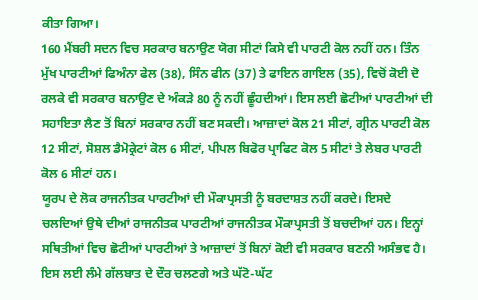ਕੀਤਾ ਗਿਆ।
160 ਮੈਂਬਰੀ ਸਦਨ ਵਿਚ ਸਰਕਾਰ ਬਨਾਉਣ ਯੋਗ ਸੀਟਾਂ ਕਿਸੇ ਵੀ ਪਾਰਟੀ ਕੋਲ ਨਹੀਂ ਹਨ। ਤਿੰਨ ਮੁੱਖ ਪਾਰਟੀਆਂ ਫਿਅੰਨਾ ਫੇਲ (38), ਸਿੰਨ ਫੀਨ (37) ਤੇ ਫਾਇਨ ਗਾਇਲ (35), ਵਿਚੋਂ ਕੋਈ ਦੋ ਰਲਕੇ ਵੀ ਸਰਕਾਰ ਬਨਾਉਣ ਦੇ ਅੰਕੜੇ 80 ਨੂੰ ਨਹੀਂ ਛੂੰਹਦੀਆਂ। ਇਸ ਲਈ ਛੋਟੀਆਂ ਪਾਰਟੀਆਂ ਦੀ ਸਹਾਇਤਾ ਲੈਣ ਤੋਂ ਬਿਨਾਂ ਸਰਕਾਰ ਨਹੀਂ ਬਣ ਸਕਦੀ। ਆਜ਼ਾਦਾਂ ਕੋਲ 21 ਸੀਟਾਂ, ਗ੍ਰੀਨ ਪਾਰਟੀ ਕੋਲ 12 ਸੀਟਾਂ, ਸੋਸ਼ਲ ਡੈਮੋਕ੍ਰੇਟਾਂ ਕੋਲ 6 ਸੀਟਾਂ, ਪੀਪਲ ਬਿਫੋਰ ਪ੍ਰਾਫਿਟ ਕੋਲ 5 ਸੀਟਾਂ ਤੇ ਲੇਬਰ ਪਾਰਟੀ ਕੋਲ 6 ਸੀਟਾਂ ਹਨ।
ਯੂਰਪ ਦੇ ਲੋਕ ਰਾਜਨੀਤਕ ਪਾਰਟੀਆਂ ਦੀ ਮੌਕਾਪ੍ਰਸਤੀ ਨੂੰ ਬਰਦਾਸ਼ਤ ਨਹੀਂ ਕਰਦੇ। ਇਸਦੇ ਚਲਦਿਆਂ ਉਥੇ ਦੀਆਂ ਰਾਜਨੀਤਕ ਪਾਰਟੀਆਂ ਰਾਜਨੀਤਕ ਮੌਕਾਪ੍ਰਸਤੀ ਤੋਂ ਬਚਦੀਆਂ ਹਨ। ਇਨ੍ਹਾਂ ਸਥਿਤੀਆਂ ਵਿਚ ਛੋਟੀਆਂ ਪਾਰਟੀਆਂ ਤੇ ਆਜ਼ਾਦਾਂ ਤੋਂ ਬਿਨਾਂ ਕੋਈ ਵੀ ਸਰਕਾਰ ਬਣਨੀ ਅਸੰਭਵ ਹੈ। ਇਸ ਲਈ ਲੰਮੇ ਗੱਲਬਾਤ ਦੇ ਦੌਰ ਚਲਣਗੇ ਅਤੇ ਘੱਟੋ-ਘੱਟ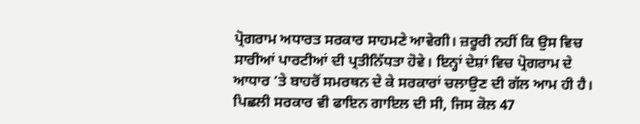ਪ੍ਰੋਗਰਾਮ ਅਧਾਰਤ ਸਰਕਾਰ ਸਾਹਮਣੇ ਆਵੇਗੀ। ਜ਼ਰੂਰੀ ਨਹੀਂ ਕਿ ਉਸ ਵਿਚ ਸਾਰੀਆਂ ਪਾਰਟੀਆਂ ਦੀ ਪ੍ਰਤੀਨਿੱਧਤਾ ਹੋਵੇ। ਇਨ੍ਹਾਂ ਦੇਸ਼ਾਂ ਵਿਚ ਪ੍ਰੋਗਰਾਮ ਦੇ ਆਧਾਰ ’ਤੇ ਬਾਹਰੋਂ ਸਮਰਥਨ ਦੇ ਕੇ ਸਰਕਾਰਾਂ ਚਲਾਉਣ ਦੀ ਗੱਲ ਆਮ ਹੀ ਹੈ। ਪਿਛਲੀ ਸਰਕਾਰ ਵੀ ਫਾਇਨ ਗਾਇਲ ਦੀ ਸੀ, ਜਿਸ ਕੋਲ 47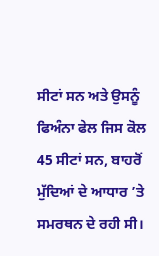ਸੀਟਾਂ ਸਨ ਅਤੇ ਉਸਨੂੰ ਫਿਅੰਨਾ ਫੇਲ ਜਿਸ ਕੋਲ 45 ਸੀਟਾਂ ਸਨ, ਬਾਹਰੋਂ ਮੁੱਦਿਆਂ ਦੇ ਆਧਾਰ ’ਤੇ ਸਮਰਥਨ ਦੇ ਰਹੀ ਸੀ।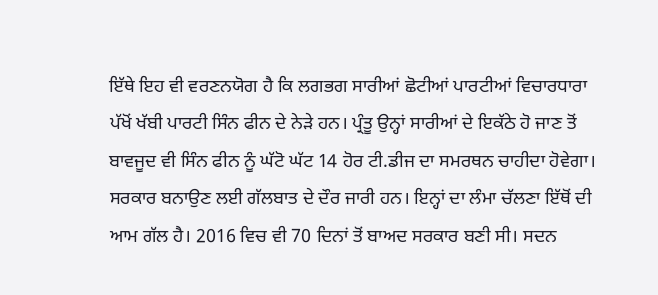ਇੱਥੇ ਇਹ ਵੀ ਵਰਣਨਯੋਗ ਹੈ ਕਿ ਲਗਭਗ ਸਾਰੀਆਂ ਛੋਟੀਆਂ ਪਾਰਟੀਆਂ ਵਿਚਾਰਧਾਰਾ ਪੱਖੋਂ ਖੱਬੀ ਪਾਰਟੀ ਸਿੰਨ ਫੀਨ ਦੇ ਨੇੜੇ ਹਨ। ਪ੍ਰੰਤੂ ਉਨ੍ਹਾਂ ਸਾਰੀਆਂ ਦੇ ਇਕੱਠੇ ਹੋ ਜਾਣ ਤੋਂ ਬਾਵਜੂਦ ਵੀ ਸਿੰਨ ਫੀਨ ਨੂੰ ਘੱਟੋ ਘੱਟ 14 ਹੋਰ ਟੀ.ਡੀਜ ਦਾ ਸਮਰਥਨ ਚਾਹੀਦਾ ਹੋਵੇਗਾ। ਸਰਕਾਰ ਬਨਾਉਣ ਲਈ ਗੱਲਬਾਤ ਦੇ ਦੌਰ ਜਾਰੀ ਹਨ। ਇਨ੍ਹਾਂ ਦਾ ਲੰਮਾ ਚੱਲਣਾ ਇੱਥੋਂ ਦੀ ਆਮ ਗੱਲ ਹੈ। 2016 ਵਿਚ ਵੀ 70 ਦਿਨਾਂ ਤੋਂ ਬਾਅਦ ਸਰਕਾਰ ਬਣੀ ਸੀ। ਸਦਨ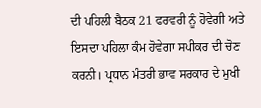ਦੀ ਪਹਿਲੀ ਬੈਠਕ 21 ਫਰਵਰੀ ਨੂੰ ਹੋਵੇਗੀ ਅਤੇ ਇਸਦਾ ਪਹਿਲਾ ਕੰਮ ਹੋਵੇਗਾ ਸਪੀਕਰ ਦੀ ਚੋਣ ਕਰਨੀ। ਪ੍ਰਧਾਨ ਮੰਤਰੀ ਭਾਵ ਸਰਕਾਰ ਦੇ ਮੁਖੀ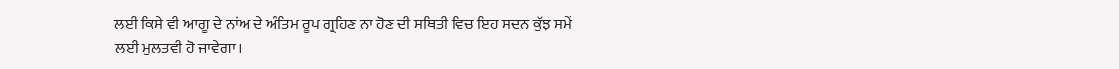ਲਈ ਕਿਸੇ ਵੀ ਆਗੂ ਦੇ ਨਾਂਅ ਦੇ ਅੰਤਿਮ ਰੂਪ ਗ੍ਰਹਿਣ ਨਾ ਹੋਣ ਦੀ ਸਥਿਤੀ ਵਿਚ ਇਹ ਸਦਨ ਕੁੱਝ ਸਮੇਂ ਲਈ ਮੁਲਤਵੀ ਹੋ ਜਾਵੇਗਾ।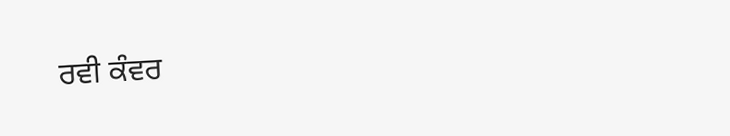ਰਵੀ ਕੰਵਰ